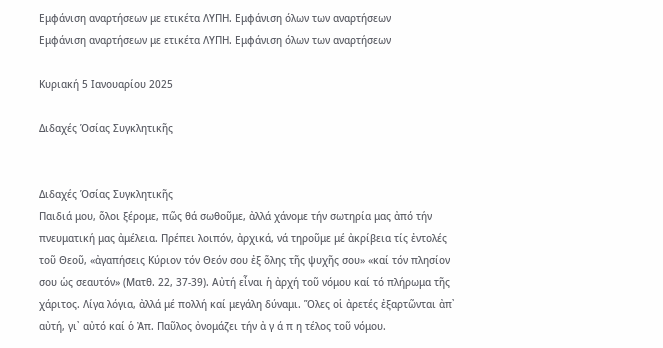Εμφάνιση αναρτήσεων με ετικέτα ΛΥΠΗ. Εμφάνιση όλων των αναρτήσεων
Εμφάνιση αναρτήσεων με ετικέτα ΛΥΠΗ. Εμφάνιση όλων των αναρτήσεων

Κυριακή 5 Ιανουαρίου 2025

Διδαχές Ὁσίας Συγκλητικῆς


Διδαχές Ὁσίας Συγκλητικῆς
Παιδιά μου, ὅλοι ξέρομε, πῶς θά σωθοῦμε, ἀλλά χάνομε τήν σωτηρία μας ἀπό τήν πνευματική μας ἀμέλεια. Πρέπει λοιπόν, ἀρχικά, νά τηροῦμε μέ ἀκρίβεια τίς ἐντολές τοῦ Θεοῦ, «ἀγαπήσεις Κύριον τόν Θεόν σου ἐξ ὅλης τῆς ψυχῆς σου» «καί τόν πλησίον σου ὡς σεαυτόν» (Ματθ. 22, 37-39). Αὐτή εἶναι ἡ ἀρχή τοῦ νόμου καί τό πλήρωμα τῆς χάριτος. Λίγα λόγια, ἀλλά μέ πολλή καί μεγάλη δύναμι. Ὅλες οἱ ἀρετές ἐξαρτῶνται ἀπ᾽ αὐτή, γι᾽ αὐτό καί ὁ Ἀπ. Παῦλος ὀνομάζει τήν ἀ γ ά π η τέλος τοῦ νόμου.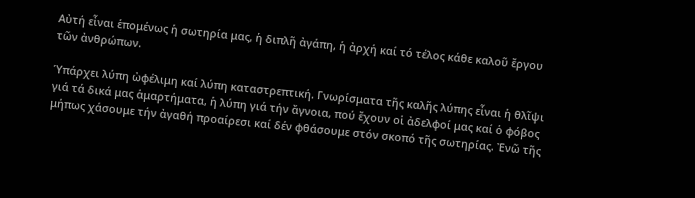Αὐτή εἶναι ἑπομένως ἡ σωτηρία μας, ἡ διπλῆ ἀγάπη, ἡ ἀρχή καί τό τέλος κάθε καλοῦ ἔργου τῶν ἀνθρώπων.

Ὑπάρχει λύπη ὠφέλιμη καί λύπη καταστρεπτική. Γνωρίσματα τῆς καλῆς λύπης εἶναι ἡ θλῖψι γιά τά δικά μας ἁμαρτήματα, ἡ λύπη γιά τήν ἄγνοια, πού ἔχουν οἱ ἀδελφοί μας καί ὁ φόβος μήπως χάσουμε τήν ἀγαθή προαίρεσι καί δέν φθάσουμε στόν σκοπό τῆς σωτηρίας. Ἐνῶ τῆς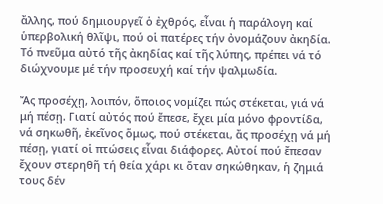ἄλλης, πού δημιουργεῖ ὁ ἐχθρός, εἶναι ἡ παράλογη καί ὑπερβολική θλῖψι, πού οἱ πατέρες τήν ὀνομάζουν ἀκηδία. Τό πνεῦμα αὐτό τῆς ἀκηδίας καί τῆς λύπης, πρέπει νά τό διώχνουμε μέ τήν προσευχή καί τήν ψαλμωδία.

Ἄς προσέχῃ, λοιπόν, ὅποιος νομίζει πώς στέκεται, γιά νά μή πέσῃ. Γιατί αὐτός πού ἔπεσε, ἔχει μία μόνο φροντίδα, νά σηκωθῆ, ἐκεῖνος ὅμως, πού στέκεται, ἄς προσέχῃ νά μή πέσῃ, γιατί οἱ πτώσεις εἶναι διάφορες. Αὐτοί πού ἔπεσαν ἔχουν στερηθῆ τή θεία χάρι κι ὅταν σηκώθηκαν, ἡ ζημιά τους δέν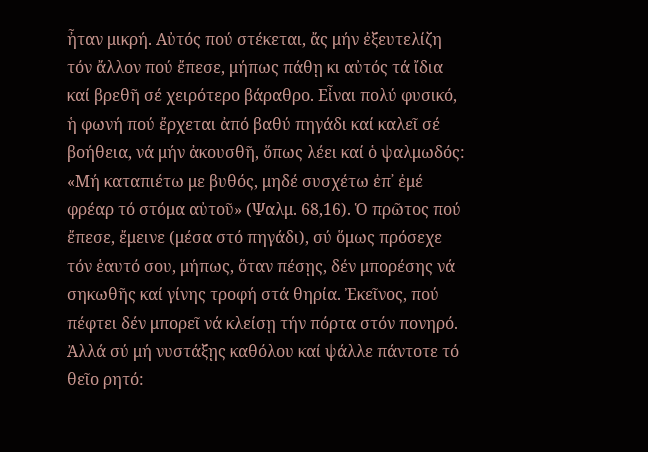ἦταν μικρή. Αὐτός πού στέκεται, ἄς μήν ἐξευτελίζη τόν ἄλλον πού ἔπεσε, μήπως πάθῃ κι αὐτός τά ἴδια καί βρεθῆ σέ χειρότερο βάραθρο. Εἶναι πολύ φυσικό, ἡ φωνή πού ἔρχεται ἀπό βαθύ πηγάδι καί καλεῖ σέ βοήθεια, νά μήν ἀκουσθῆ, ὅπως λέει καί ὁ ψαλμωδός: «Μή καταπιέτω με βυθός, μηδέ συσχέτω ἐπ᾽ ἐμέ φρέαρ τό στόμα αὐτοῦ» (Ψαλμ. 68,16). Ὁ πρῶτος πού ἔπεσε, ἔμεινε (μέσα στό πηγάδι), σύ ὅμως πρόσεχε τόν ἑαυτό σου, μήπως, ὅταν πέσῃς, δέν μπορέσης νά σηκωθῆς καί γίνης τροφή στά θηρία. Ἐκεῖνος, πού πέφτει δέν μπορεῖ νά κλείσῃ τήν πόρτα στόν πονηρό. Ἀλλά σύ μή νυστάξῃς καθόλου καί ψάλλε πάντοτε τό θεῖο ρητό: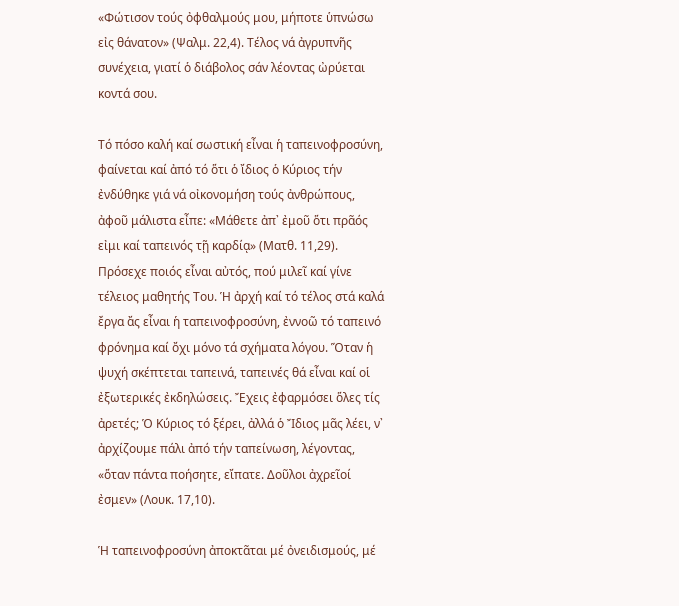«Φώτισον τούς ὀφθαλμούς μου, μήποτε ὑπνώσω εἰς θάνατον» (Ψαλμ. 22,4). Τέλος νά ἀγρυπνῆς συνέχεια, γιατί ὁ διάβολος σάν λέοντας ὠρύεται κοντά σου.

Τό πόσο καλή καί σωστική εἶναι ἡ ταπεινοφροσύνη, φαίνεται καί ἀπό τό ὅτι ὁ ἴδιος ὁ Κύριος τήν ἐνδύθηκε γιά νά οἰκονομήση τούς ἀνθρώπους, ἀφοῦ μάλιστα εἶπε: «Μάθετε ἀπ᾽ ἐμοῦ ὅτι πρᾶός εἰμι καί ταπεινός τῇ καρδίᾳ» (Ματθ. 11,29). Πρόσεχε ποιός εἶναι αὐτός, πού μιλεῖ καί γίνε τέλειος μαθητής Του. Ἡ ἀρχή καί τό τέλος στά καλά ἔργα ἄς εἶναι ἡ ταπεινοφροσύνη, ἐννοῶ τό ταπεινό φρόνημα καί ὄχι μόνο τά σχήματα λόγου. Ὅταν ἡ ψυχή σκέπτεται ταπεινά, ταπεινές θά εἶναι καί οἱ ἐξωτερικές ἐκδηλώσεις. Ἔχεις ἐφαρμόσει ὅλες τίς ἀρετές; Ὁ Κύριος τό ξέρει, ἀλλά ὁ Ἴδιος μᾶς λέει, ν᾽ ἀρχίζουμε πάλι ἀπό τήν ταπείνωση, λέγοντας, «ὅταν πάντα ποήσητε, εἴπατε. Δοῦλοι ἀχρεῖοί ἐσμεν» (Λουκ. 17,10).

Ἡ ταπεινοφροσύνη ἀποκτᾶται μέ ὀνειδισμούς, μέ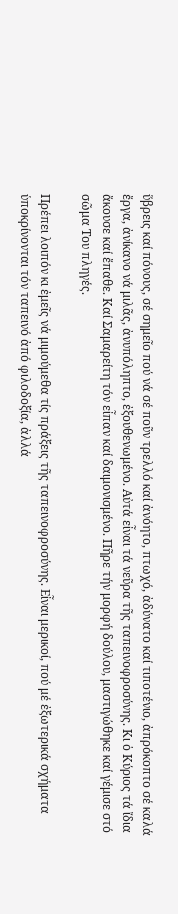ὕβρεις καί πόνους, σέ σημεῖο πού νά σέ ποῦν τρελλό καί ἀνόητο, πτωχό, ἀδύνατο καί τιποτένιο, ἀπρόκοπτο σέ καλά ἔργα, ἀνίκανο νά μιλᾶς, ἀνυπόληπτο, ἐξουθενωμένο. Αὐτά εἶναι τά νεῦρα τῆς ταπεινοφροσύνης. Κι ὁ Κύριος τά ἴδια ἄκουσε καί ἔπαθε. Καί Σαμαρείτη τόν εἶπαν καί δαιμονισμένο. Πῆρε τήν μορφή δούλου, μαστιγώθηκε καί γέμισε στό σῶμα Του πληγές.

Πρέπει λοιπόν κι ἐμεῖς νά μιμούμεθα τίς πράξεις τῆς ταπεινοφροσύνης. Εἶναι μερικοί, πού μέ ἐξωτερικά σχήματα ὑποκρίνονται τόν ταπεινό ἀπό φιλοδοξία, ἀλλά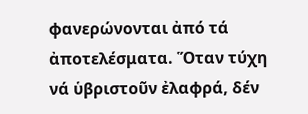φανερώνονται ἀπό τά ἀποτελέσματα. Ὅταν τύχη νά ὑβριστοῦν ἐλαφρά, δέν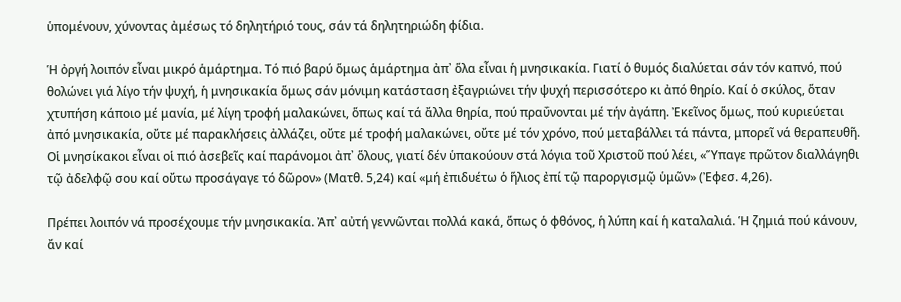ὑπομένουν, χύνοντας ἀμέσως τό δηλητήριό τους, σάν τά δηλητηριώδη φίδια.

Ἡ ὀργή λοιπόν εἶναι μικρό ἁμάρτημα. Τό πιό βαρύ ὅμως ἁμάρτημα ἀπ᾽ ὅλα εἶναι ἡ μνησικακία. Γιατί ὁ θυμός διαλύεται σάν τόν καπνό, πού θολώνει γιά λίγο τήν ψυχή, ἡ μνησικακία ὅμως σάν μόνιμη κατάσταση ἐξαγριώνει τήν ψυχή περισσότερο κι ἀπό θηρίο. Καί ὁ σκύλος, ὅταν χτυπήση κάποιο μέ μανία, μέ λίγη τροφή μαλακώνει, ὅπως καί τά ἄλλα θηρία, πού πραΰνονται μέ τήν ἀγάπη. Ἐκεῖνος ὅμως, πού κυριεύεται ἀπό μνησικακία, οὔτε μέ παρακλήσεις ἀλλάζει, οὔτε μέ τροφή μαλακώνει, οὔτε μέ τόν χρόνο, πού μεταβάλλει τά πάντα, μπορεῖ νά θεραπευθῆ. Οἱ μνησίκακοι εἶναι οἱ πιό ἀσεβεῖς καί παράνομοι ἀπ᾽ ὅλους, γιατί δέν ὑπακούουν στά λόγια τοῦ Χριστοῦ πού λέει, «Ὕπαγε πρῶτον διαλλάγηθι τῷ ἀδελφῷ σου καί οὔτω προσάγαγε τό δῶρον» (Ματθ. 5,24) καί «μή ἐπιδυέτω ὁ ἥλιος ἐπί τῷ παροργισμῷ ὑμῶν» (Ἐφεσ. 4,26).

Πρέπει λοιπόν νά προσέχουμε τήν μνησικακία. Ἀπ᾽ αὐτή γεννῶνται πολλά κακά, ὅπως ὁ φθόνος, ἡ λύπη καί ἡ καταλαλιά. Ἡ ζημιά πού κάνουν, ἄν καί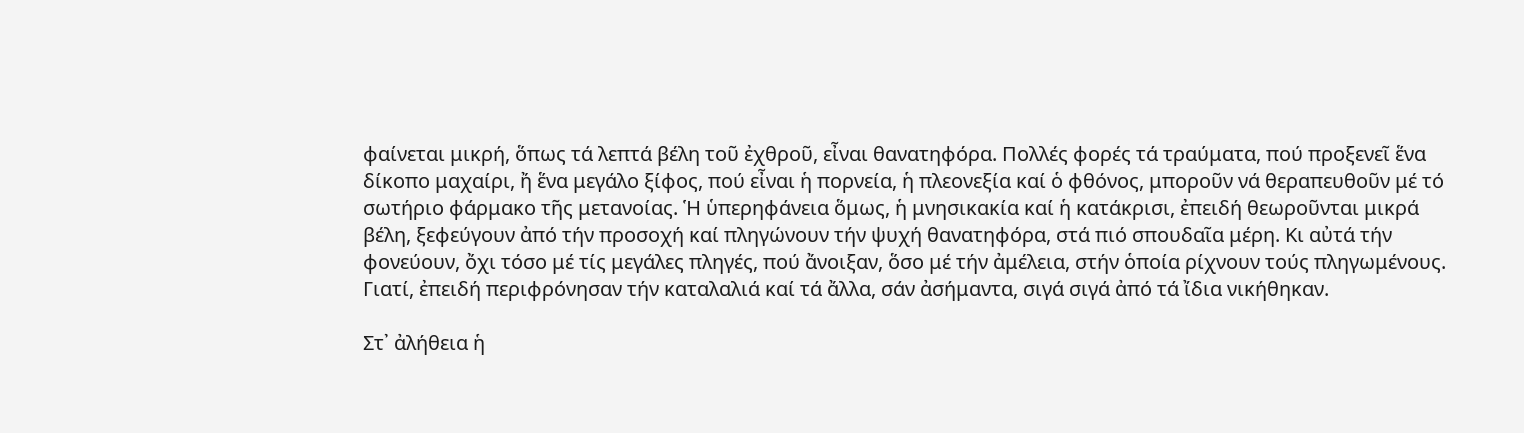φαίνεται μικρή, ὅπως τά λεπτά βέλη τοῦ ἐχθροῦ, εἶναι θανατηφόρα. Πολλές φορές τά τραύματα, πού προξενεῖ ἕνα δίκοπο μαχαίρι, ἤ ἕνα μεγάλο ξίφος, πού εἶναι ἡ πορνεία, ἡ πλεονεξία καί ὁ φθόνος, μποροῦν νά θεραπευθοῦν μέ τό σωτήριο φάρμακο τῆς μετανοίας. Ἡ ὑπερηφάνεια ὅμως, ἡ μνησικακία καί ἡ κατάκρισι, ἐπειδή θεωροῦνται μικρά βέλη, ξεφεύγουν ἀπό τήν προσοχή καί πληγώνουν τήν ψυχή θανατηφόρα, στά πιό σπουδαῖα μέρη. Κι αὐτά τήν φονεύουν, ὄχι τόσο μέ τίς μεγάλες πληγές, πού ἄνοιξαν, ὅσο μέ τήν ἀμέλεια, στήν ὁποία ρίχνουν τούς πληγωμένους. Γιατί, ἐπειδή περιφρόνησαν τήν καταλαλιά καί τά ἄλλα, σάν ἀσήμαντα, σιγά σιγά ἀπό τά ἴδια νικήθηκαν.

Στ᾽ ἀλήθεια ἡ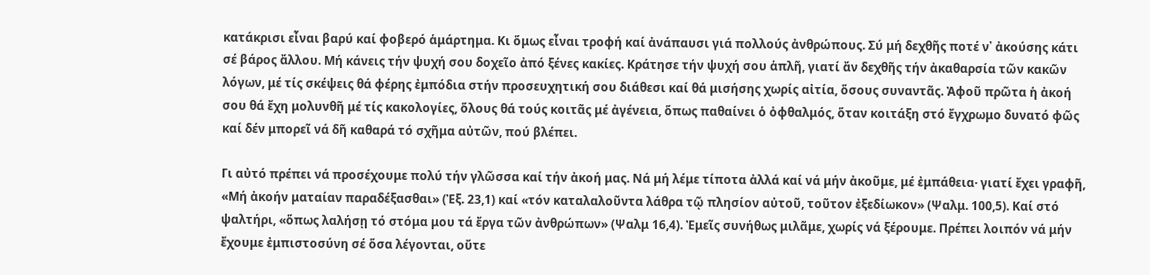κατάκρισι εἶναι βαρύ καί φοβερό ἁμάρτημα. Κι ὅμως εἶναι τροφή καί ἀνάπαυσι γιά πολλούς ἀνθρώπους. Σύ μή δεχθῆς ποτέ ν᾽ ἀκούσης κάτι σέ βάρος ἄλλου. Μή κάνεις τήν ψυχή σου δοχεῖο ἀπό ξένες κακίες. Κράτησε τήν ψυχή σου ἁπλῆ, γιατί ἄν δεχθῆς τήν ἀκαθαρσία τῶν κακῶν λόγων, μέ τίς σκέψεις θά φέρης ἐμπόδια στήν προσευχητική σου διάθεσι καί θά μισήσης χωρίς αἰτία, ὅσους συναντᾶς. Ἀφοῦ πρῶτα ἡ ἀκοή σου θά ἔχη μολυνθῆ μέ τίς κακολογίες, ὅλους θά τούς κοιτᾶς μέ ἀγένεια, ὅπως παθαίνει ὁ ὀφθαλμός, ὅταν κοιτάξη στό ἔγχρωμο δυνατό φῶς καί δέν μπορεῖ νά δῆ καθαρά τό σχῆμα αὐτῶν, πού βλέπει.

Γι αὐτό πρέπει νά προσέχουμε πολύ τήν γλῶσσα καί τήν ἀκοή μας. Νά μή λέμε τίποτα ἀλλά καί νά μήν ἀκοῦμε, μέ ἐμπάθεια· γιατί ἔχει γραφῆ, «Μή ἀκοήν ματαίαν παραδέξασθαι» (Ἐξ. 23,1) καί «τόν καταλαλοῦντα λάθρα τῷ πλησίον αὐτοῦ, τοῦτον ἐξεδίωκον» (Ψαλμ. 100,5). Καί στό ψαλτήρι, «ὅπως λαλήσῃ τό στόμα μου τά ἔργα τῶν ἀνθρώπων» (Ψαλμ 16,4). Ἐμεῖς συνήθως μιλᾶμε, χωρίς νά ξέρουμε. Πρέπει λοιπόν νά μήν ἔχουμε ἐμπιστοσύνη σέ ὅσα λέγονται, οὔτε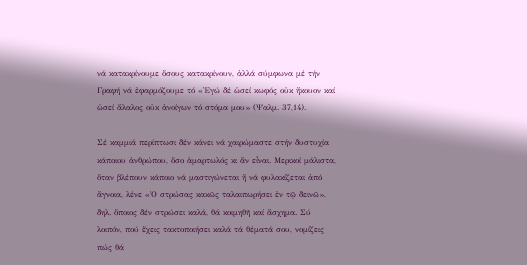νά κατακρίνουμε ὅσους κατακρίνουν, ἀλλά σύμφωνα μέ τήν Γραφή νά ἐφαρμόζουμε τό «Ἐγώ δέ ὡσεί κωφός οὐκ ἤκουον καί ὡσεί ἄλαλος οὐκ ἀνοίγων τό στόμα μου» (Ψαλμ. 37,14).

Σέ καμμιά περίπτωσι δέν κάνει νά χαιρώμαστε στήν δυστυχία κάποιου ἀνθρώπου, ὅσο ἁμαρτωλός κι ἄν εἶναι. Μερικοί μάλιστα, ὅταν βλέπουν κάποιο νά μαστιγώνεται ἤ νά φυλακίζεται ἀπό ἄγνοια, λένε «Ὁ στρώσας κακῶς ταλαιπωρήσει ἐν τῷ δεινῶ», δηλ. ὅποιος δέν στρώσει καλά, θά κοιμηθῆ καί ἄσχημα. Σύ λοιπόν, πού ἔχεις τακτοποιήσει καλά τά θέματά σου, νομίζεις πώς θά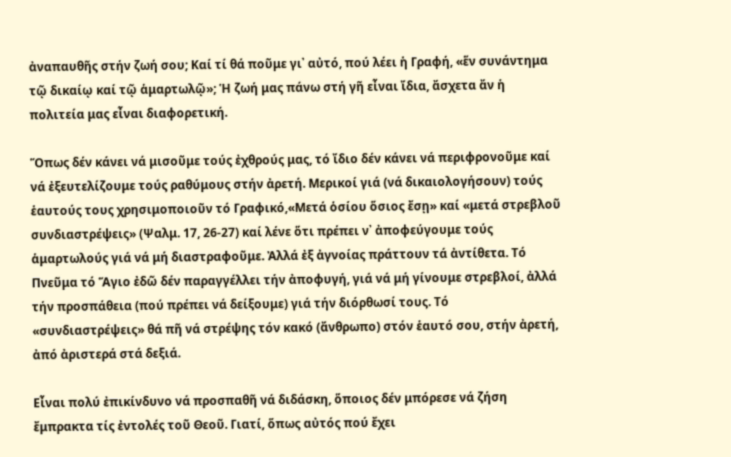ἀναπαυθῆς στήν ζωή σου; Καί τί θά ποῦμε γι᾽ αὐτό, πού λέει ἡ Γραφή, «ἕν συνάντημα τῷ δικαίῳ καί τῷ ἁμαρτωλῷ»; Ἡ ζωή μας πάνω στή γῆ εἶναι ἴδια, ἄσχετα ἄν ἡ πολιτεία μας εἶναι διαφορετική.

Ὅπως δέν κάνει νά μισοῦμε τούς ἐχθρούς μας, τό ἴδιο δέν κάνει νά περιφρονοῦμε καί νά ἐξευτελίζουμε τούς ραθύμους στήν ἀρετή. Μερικοί γιά (νά δικαιολογήσουν) τούς ἑαυτούς τους χρησιμοποιοῦν τό Γραφικό,«Μετά ὁσίου ὅσιος ἔσῃ» καί «μετά στρεβλοῦ συνδιαστρέψεις» (Ψαλμ. 17, 26-27) καί λένε ὅτι πρέπει ν᾽ ἀποφεύγουμε τούς ἁμαρτωλούς γιά νά μή διαστραφοῦμε. Ἀλλά ἐξ ἀγνοίας πράττουν τά ἀντίθετα. Τό Πνεῦμα τό Ἅγιο ἐδῶ δέν παραγγέλλει τήν ἀποφυγή, γιά νά μή γίνουμε στρεβλοί, ἀλλά τήν προσπάθεια (πού πρέπει νά δείξουμε) γιά τήν διόρθωσί τους. Τό «συνδιαστρέψεις» θά πῆ νά στρέψης τόν κακό (ἄνθρωπο) στόν ἑαυτό σου, στήν ἀρετή, ἀπό ἀριστερά στά δεξιά.

Εἶναι πολύ ἐπικίνδυνο νά προσπαθῆ νά διδάσκη, ὅποιος δέν μπόρεσε νά ζήση ἔμπρακτα τίς ἐντολές τοῦ Θεοῦ. Γιατί, ὅπως αὐτός πού ἔχει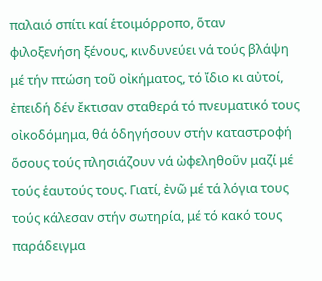παλαιό σπίτι καί ἑτοιμόρροπο, ὅταν φιλοξενήση ξένους, κινδυνεύει νά τούς βλάψη μέ τήν πτώση τοῦ οἰκήματος, τό ἴδιο κι αὐτοί, ἐπειδή δέν ἔκτισαν σταθερά τό πνευματικό τους οἰκοδόμημα, θά ὁδηγήσουν στήν καταστροφή ὅσους τούς πλησιάζουν νά ὠφεληθοῦν μαζί μέ τούς ἑαυτούς τους. Γιατί, ἐνῶ μέ τά λόγια τους τούς κάλεσαν στήν σωτηρία, μέ τό κακό τους παράδειγμα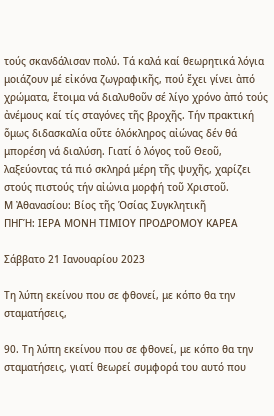τούς σκανδάλισαν πολύ. Τά καλά καί θεωρητικά λόγια μοιάζουν μέ εἰκόνα ζωγραφικῆς, πού ἔχει γίνει ἀπό χρώματα, ἕτοιμα νά διαλυθοῦν σέ λίγο χρόνο ἀπό τούς ἀνέμους καί τίς σταγόνες τῆς βροχῆς. Τήν πρακτική ὅμως διδασκαλία οὕτε ὁλόκληρος αἰώνας δέν θά μπορέση νά διαλύση. Γιατί ὁ λόγος τοῦ Θεοῦ, λαξεύοντας τά πιό σκληρά μέρη τῆς ψυχῆς, χαρίζει στούς πιστούς τήν αἰώνια μορφή τοῦ Χριστοῦ.
Μ Ἀθανασίου: Βίος τῆς Ὁσίας Συγκλητικῆ
ΠΗΓΉ: ΙΕΡΑ ΜΟΝΗ ΤΙΜΙΟΥ ΠΡΟΔΡΟΜΟΥ ΚΑΡΕΑ

Σάββατο 21 Ιανουαρίου 2023

Τη λύπη εκείνου που σε φθονεί, με κόπο θα την σταματήσεις,

90. Τη λύπη εκείνου που σε φθονεί, με κόπο θα την σταματήσεις, γιατί θεωρεί συμφορά του αυτό που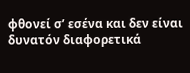φθονεί σ’ εσένα και δεν είναι δυνατόν διαφορετικά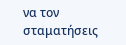να τον σταματήσεις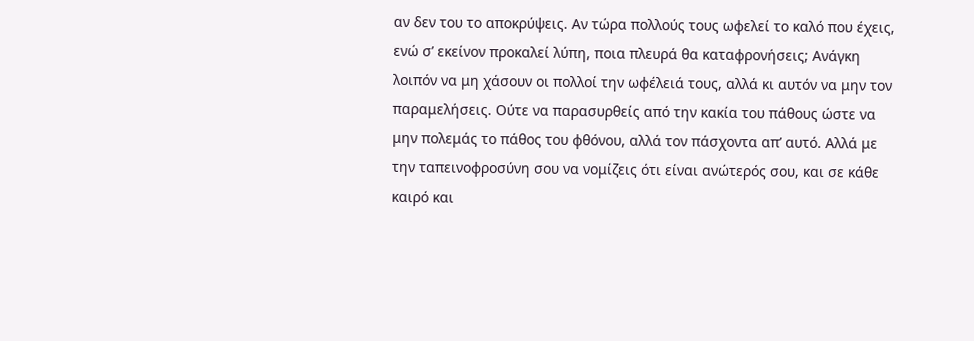αν δεν του το αποκρύψεις. Αν τώρα πολλούς τους ωφελεί το καλό που έχεις, ενώ σ’ εκείνον προκαλεί λύπη, ποια πλευρά θα καταφρονήσεις; Ανάγκη λοιπόν να μη χάσουν οι πολλοί την ωφέλειά τους, αλλά κι αυτόν να μην τον παραμελήσεις. Ούτε να παρασυρθείς από την κακία του πάθους ώστε να μην πολεμάς το πάθος του φθόνου, αλλά τον πάσχοντα απ’ αυτό. Αλλά με την ταπεινοφροσύνη σου να νομίζεις ότι είναι ανώτερός σου, και σε κάθε καιρό και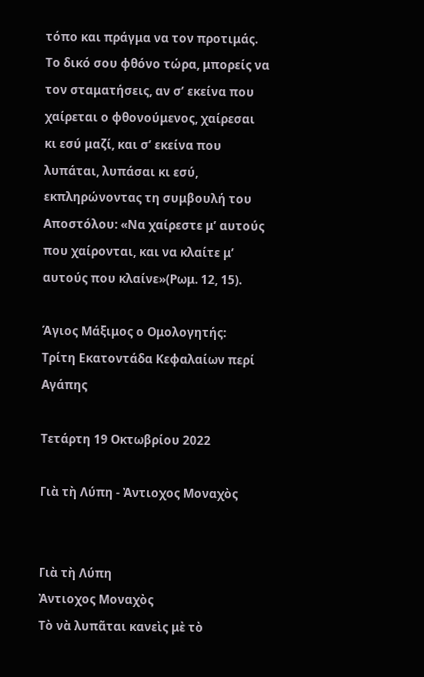τόπο και πράγμα να τον προτιμάς. Το δικό σου φθόνο τώρα, μπορείς να τον σταματήσεις, αν σ’ εκείνα που χαίρεται ο φθονούμενος, χαίρεσαι κι εσύ μαζί, και σ’ εκείνα που λυπάται, λυπάσαι κι εσύ, εκπληρώνοντας τη συμβουλή του Αποστόλου: «Να χαίρεστε μ’ αυτούς που χαίρονται, και να κλαίτε μ’ αυτούς που κλαίνε»(Ρωμ. 12, 15).

Άγιος Μάξιμος ο Ομολογητής:
Τρίτη Εκατοντάδα Κεφαλαίων περί Αγάπης

Τετάρτη 19 Οκτωβρίου 2022

Γιὰ τὴ Λύπη - Ἀντιοχος Μοναχὸς


Γιὰ τὴ Λύπη
Ἀντιοχος Μοναχὸς
Τὸ νὰ λυπᾶται κανεὶς μὲ τὸ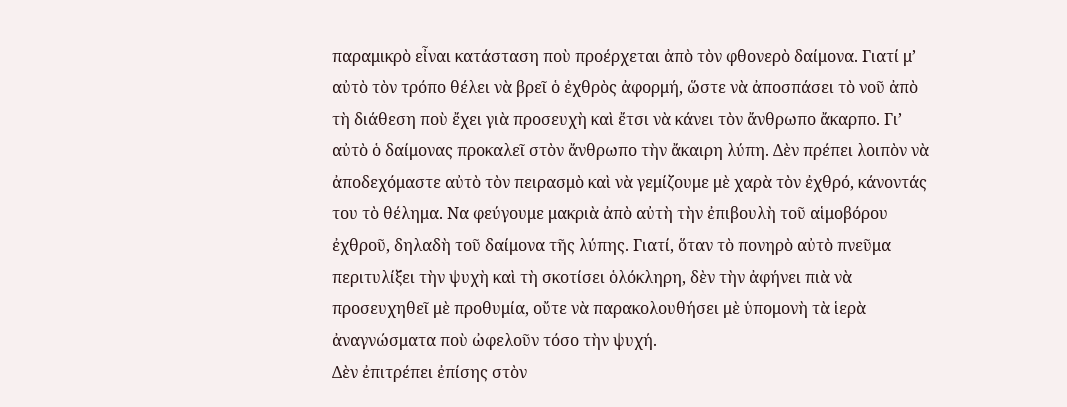παραμικρὸ εἶναι κατάσταση ποὺ προέρχεται ἀπὸ τὸν φθονερὸ δαίμονα. Γιατί μ’ αὐτὸ τὸν τρόπο θέλει νὰ βρεῖ ὁ ἐχθρὸς ἀφορμή, ὥστε νὰ ἀποσπάσει τὸ νοῦ ἀπὸ τὴ διάθεση ποὺ ἔχει γιὰ προσευχὴ καὶ ἔτσι νὰ κάνει τὸν ἄνθρωπο ἄκαρπο. Γι’ αὐτὸ ὁ δαίμονας προκαλεῖ στὸν ἄνθρωπο τὴν ἄκαιρη λύπη. Δὲν πρέπει λοιπὸν νὰ ἀποδεχόμαστε αὐτὸ τὸν πειρασμὸ καὶ νὰ γεμίζουμε μὲ χαρὰ τὸν ἐχθρό, κάνοντάς του τὸ θέλημα. Να φεύγουμε μακριὰ ἀπὸ αὐτὴ τὴν ἐπιβουλὴ τοῦ αἱμοβόρου ἐχθροῦ, δηλαδὴ τοῦ δαίμονα τῆς λύπης. Γιατί, ὅταν τὸ πονηρὸ αὐτὸ πνεῦμα περιτυλίξει τὴν ψυχὴ καὶ τὴ σκοτίσει ὁλόκληρη, δὲν τὴν ἀφήνει πιὰ νὰ προσευχηθεῖ μὲ προθυμία, οὔτε νὰ παρακολουθήσει μὲ ὑπομονὴ τὰ ἱερὰ ἀναγνώσματα ποὺ ὠφελοῦν τόσο τὴν ψυχή.
Δὲν ἐπιτρέπει ἐπίσης στὸν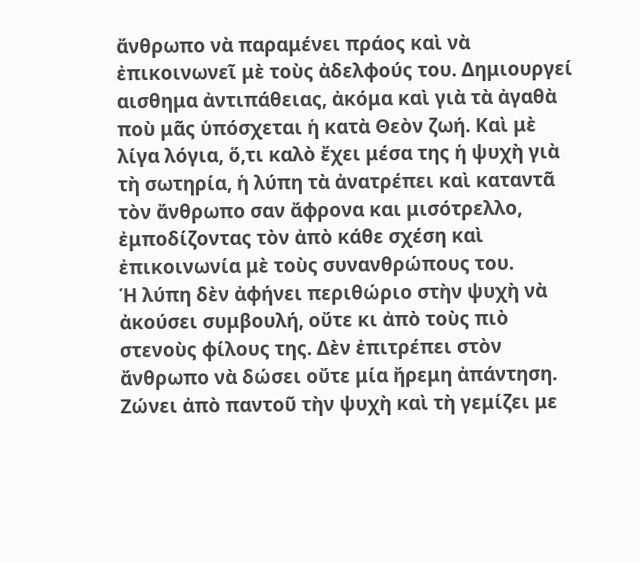ἄνθρωπο νὰ παραμένει πράος καὶ νὰ ἐπικοινωνεῖ μὲ τοὺς ἀδελφούς του. Δημιουργεί αισθημα ἀντιπάθειας, ἀκόμα καὶ γιὰ τὰ ἀγαθὰ ποὺ μᾶς ὑπόσχεται ἡ κατὰ Θεὸν ζωή. Καὶ μὲ λίγα λόγια, ὅ,τι καλὸ ἔχει μέσα της ἡ ψυχὴ γιὰ τὴ σωτηρία, ἡ λύπη τὰ ἀνατρέπει καὶ καταντᾶ τὸν ἄνθρωπο σαν ἄφρονα και μισότρελλο, ἐμποδίζοντας τὸν ἀπὸ κάθε σχέση καὶ ἐπικοινωνία μὲ τοὺς συνανθρώπους του.
Ἡ λύπη δὲν ἀφήνει περιθώριο στὴν ψυχὴ νὰ ἀκούσει συμβουλή, οὔτε κι ἀπὸ τοὺς πιὸ στενοὺς φίλους της. Δὲν ἐπιτρέπει στὸν ἄνθρωπο νὰ δώσει οὔτε μία ἤρεμη ἀπάντηση. Ζώνει ἀπὸ παντοῦ τὴν ψυχὴ καὶ τὴ γεμίζει με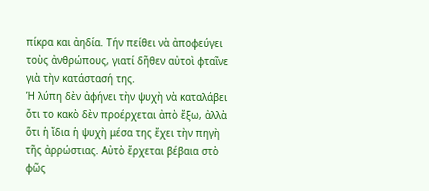πίκρα και ἀηδία. Τήν πείθει νὰ ἀποφεύγει τοὺς ἀνθρώπους, γιατί δῆθεν αὐτοὶ φταῖνε γιὰ τὴν κατάστασή της.
Ἡ λύπη δὲν ἀφήνει τὴν ψυχὴ νὰ καταλάβει ὄτι το κακὸ δὲν προέρχεται ἀπὸ ἔξω, ἀλλὰ ὅτι ἡ ἴδια ἡ ψυχὴ μέσα της ἔχει τὴν πηγὴ τῆς ἀρρώστιας. Αὐτὸ ἔρχεται βέβαια στὸ φῶς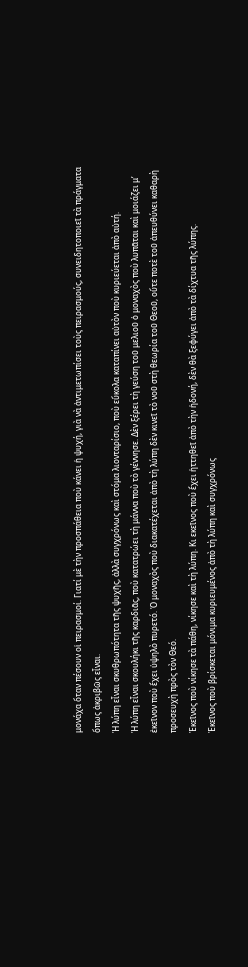μονάχα ὅταν πέσουν οἱ πειρασμοί. Γιατί μὲ τὴν προσπάθεια ποὺ κάνει ἡ ψυχή, γιὰ νὰ ἀντιμετωπίσει τοὺς πειρασμούς, συνειδητοποιεῖ τὰ πράγματα ὅπως ἀκριβῶς εἶναι.
Ἡ λύπη εἶναι σκυθρωπότητα τῆς ψυχῆς, ἀλλὰ συγχρόνως καὶ στόμα λιονταρίσιο, ποὺ εὔκολα καταπίνει αὐτὸν ποὺ κυριεύεται ἀπὸ αὐτή.
Ἡ λύπη εἶναι σκουλήκι τῆς καρδιᾶς, ποὺ κατατρώει τὴ μάννα ποὺ τὸ γέννησε. Δὲν ξέρει τὴ γεύση τοῦ μελιοῦ ὁ μοναχὸς ποὺ λυπᾶται καὶ μοιάζει μ’ ἐκεῖνον ποὺ ἔχει ὑψηλὸ πυρετό. Ὁ μοναχὸς ποὺ διακατέχεται ἀπὸ τὴ λύπη δὲν κινεῖ τὸ νοῦ στὴ θεωρία τοῦ Θεοῦ, οὔτε ποτὲ τοῦ ἀπευθύνει καθαρὴ προσευχὴ πρὸς τὸν Θεό.
Ἐκεῖνος ποὺ νίκησε τὰ πάθη, νίκησε καὶ τὴ λύπη. Κι εκεῖνος ποὺ ἔχει ἡττηθεῖ ἀπὸ τὴν ἡδονή, δὲν θὰ ξεφύγει ἀπὸ τὰ δίχτυα τῆς λύπης.
Ἐκεῖνος ποὺ βρίσκεται μόνιμα κυριευμένος ἀπὸ τὴ λύπη καὶ συγχρόνως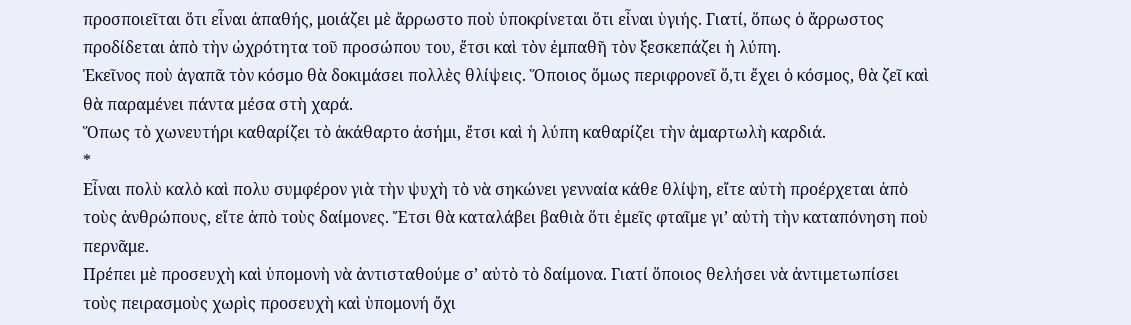προσποιεῖται ὅτι εἶναι ἀπαθής, μοιάζει μὲ ἄρρωστο ποὺ ὑποκρίνεται ὅτι εἶναι ὑγιής. Γιατί, ὅπως ὁ ἄρρωστος προδίδεται ἀπὸ τὴν ὠχρότητα τοῦ προσώπου του, ἔτσι καὶ τὸν ἐμπαθῆ τὸν ξεσκεπάζει ἡ λύπη.
Ἐκεῖνος ποὺ ἀγαπᾶ τὸν κόσμο θὰ δοκιμάσει πολλὲς θλίψεις. Ὅποιος ὅμως περιφρονεῖ ὅ,τι ἔχει ὁ κόσμος, θὰ ζεῖ καὶ θὰ παραμένει πάντα μέσα στὴ χαρά.
Ὅπως τὸ χωνευτήρι καθαρίζει τὸ ἀκάθαρτο ἀσήμι, ἔτσι καὶ ἡ λύπη καθαρίζει τὴν ἁμαρτωλὴ καρδιά.
*
Εἶναι πολὺ καλὸ καὶ πολυ συμφέρον γιὰ τὴν ψυχὴ τὸ νὰ σηκώνει γενναία κάθε θλίψη, εἴτε αὐτὴ προέρχεται ἀπὸ τοὺς ἀνθρώπους, εἴτε ἀπὸ τοὺς δαίμονες. Ἔτσι θὰ καταλάβει βαθιὰ ὅτι ἐμεῖς φταῖμε γι’ αὐτὴ τὴν καταπόνηση ποὺ περνᾶμε.
Πρέπει μὲ προσευχὴ καὶ ὑπομονὴ νὰ ἀντισταθούμε σ’ αὐτὸ τὸ δαίμονα. Γιατί ὅποιος θελήσει νὰ ἀντιμετωπίσει τοὺς πειρασμοὺς χωρὶς προσευχὴ καὶ ὑπομονή ὄχι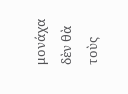μονάχα δὲν θὰ τοὺς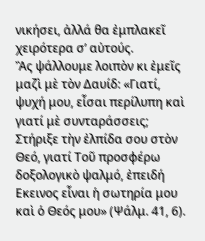νικήσει, ἀλλά θα ἐμπλακεῖ χειρότερα σ’ αὐτούς.
Ἂς ψάλλουμε λοιπὸν κι ἐμεῖς μαζὶ μὲ τὸν Δαυίδ: «Γιατί, ψυχή μου, εἶσαι περίλυπη καὶ γιατί μὲ συνταράσσεις; Στήριξε τὴν ἐλπίδα σου στὸν Θεό, γιατί Τοῦ προσφέρω δοξολογικὸ ψαλμό, ἐπειδή Εκεινος εἶναι ἡ σωτηρία μου καὶ ὁ Θεός μου» (Ψάλμ. 41, 6).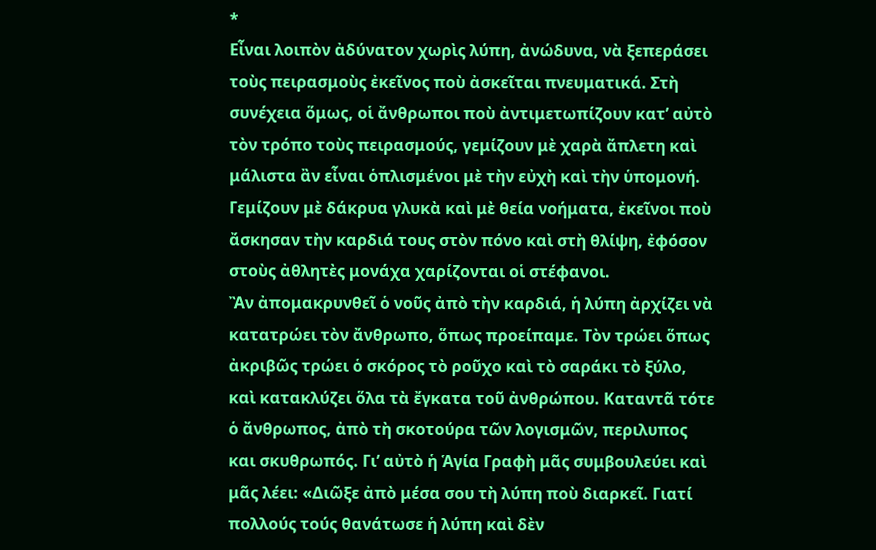*
Εἶναι λοιπὸν ἀδύνατον χωρὶς λύπη, ἀνώδυνα, νὰ ξεπεράσει τοὺς πειρασμοὺς ἐκεῖνος ποὺ ἀσκεῖται πνευματικά. Στὴ συνέχεια ὅμως, οἱ ἄνθρωποι ποὺ ἀντιμετωπίζουν κατ’ αὐτὸ τὸν τρόπο τοὺς πειρασμούς, γεμίζουν μὲ χαρὰ ἄπλετη καὶ μάλιστα ἂν εἶναι ὁπλισμένοι μὲ τὴν εὐχὴ καὶ τὴν ὑπομονή.
Γεμίζουν μὲ δάκρυα γλυκὰ καὶ μὲ θεία νοήματα, ἐκεῖνοι ποὺ ἄσκησαν τὴν καρδιά τους στὸν πόνο καὶ στὴ θλίψη, ἐφόσον στοὺς ἀθλητὲς μονάχα χαρίζονται οἱ στέφανοι.
Ἂν ἀπομακρυνθεῖ ὁ νοῦς ἀπὸ τὴν καρδιά, ἡ λύπη ἀρχίζει νὰ κατατρώει τὸν ἄνθρωπο, ὅπως προείπαμε. Τὸν τρώει ὅπως ἀκριβῶς τρώει ὁ σκόρος τὸ ροῦχο καὶ τὸ σαράκι τὸ ξύλο, καὶ κατακλύζει ὅλα τὰ ἔγκατα τοῦ ἀνθρώπου. Καταντᾶ τότε ὁ ἄνθρωπος, ἀπὸ τὴ σκοτούρα τῶν λογισμῶν, περιλυπος και σκυθρωπός. Γι’ αὐτὸ ἡ Ἁγία Γραφὴ μᾶς συμβουλεύει καὶ μᾶς λέει: «Διῶξε ἀπὸ μέσα σου τὴ λύπη ποὺ διαρκεῖ. Γιατί πολλούς τούς θανάτωσε ἡ λύπη καὶ δὲν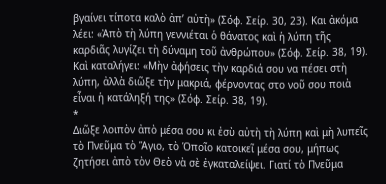βγαίνει τίποτα καλὸ ἀπ’ αὐτὴ» (Σόφ. Σείρ. 30, 23). Και ἀκόμα λέει: «Ἀπὸ τὴ λύπη γεννιέται ὁ θάνατος καὶ ἡ λύπη τῆς καρδιᾶς λυγίζει τὴ δύναμη τοῦ ἀνθρώπου» (Σόφ. Σείρ. 38, 19). Καὶ καταλήγει: «Μὴν ἀφήσεις τὴν καρδιά σου να πέσει στὴ λύπη, ἀλλὰ διῶξε τὴν μακριά, φέρνοντας στο νοῦ σου ποιὰ εἶναι ἡ κατάληξή της» (Σόφ. Σείρ. 38, 19).
*
Διῶξε λοιπὸν ἀπὸ μέσα σου κι ἐσὺ αὐτὴ τὴ λύπη καὶ μὴ λυπεῖς τὸ Πνεῦμα τὸ Ἅγιο, τὸ Ὁποῖο κατοικεῖ μέσα σου, μήπως ζητήσει ἀπὸ τὸν Θεὸ νὰ σὲ ἐγκαταλείψει. Γιατί τὸ Πνεῦμα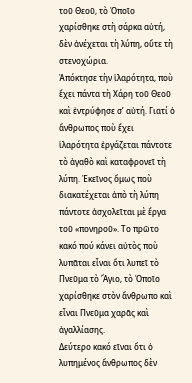τοῦ Θεοῦ, τὸ Ὁποῖο χαρίσθηκε στὴ σάρκα αὐτή, δὲν ἀνέχεται τὴ λύπη, οὔτε τὴ στενοχώρια.
Ἀπόκτησε τὴν ἱλαρότητα, ποὺ ἔχει πάντα τὴ Χάρη τοῦ Θεοῦ καὶ ἐντρύφησε σ’ αὐτή. Γιατί ὁ ἄνθρωπος ποὺ ἔχει ἱλαρότητα ἐργάζεται πάντοτε τὸ ἀγαθὸ καὶ καταφρονεῖ τὴ λύπη. Ἐκεῖνος ὅμως ποὺ διακατέχεται ἀπὸ τὴ λύπη πάντοτε ἀσχολεῖται μὲ ἔργα τοῦ «πονηροῦ». Το πρῶτο κακό πού κάνει αὐτὸς ποὺ λυπᾶται εἶναι ὄτι λυπεῖ τὸ Πνεῦμα τὸ Ἅγιο, τὸ Ὁποῖο χαρίσθηκε στὸν ἄνθρωπο καὶ εἶναι Πνεῦμα χαρᾶς καὶ ἀγαλλίασης.
Δεύτερο κακό εῖναι ὅτι ὁ λυπημένος ἄνθρωπος δὲν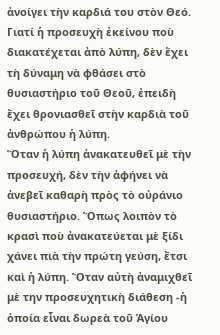ἀνοίγει τὴν καρδιά του στὸν Θεό. Γιατί ἡ προσευχὴ ἐκείνου ποὺ διακατέχεται ἀπὸ λύπη, δὲν ἔχει τὴ δύναμη νὰ φθάσει στὸ θυσιαστήριο τοῦ Θεοῦ, ἐπειδὴ ἔχει θρονιασθεῖ στὴν καρδιὰ τοῦ ἀνθρώπου ἡ λύπη.
Ὅταν ἡ λύπη ἀνακατευθεῖ μὲ τὴν προσευχή, δὲν τὴν ἀφήνει νὰ ἀνεβεῖ καθαρὴ πρὸς τὸ οὐράνιο θυσιαστήριο. Ὅπως λοιπὸν τὸ κρασὶ ποὺ ἀνακατεύεται μὲ ξίδι χάνει πιὰ τὴν πρώτη γεύση, ἔτσι καὶ ἡ λύπη. Ὅταν αὐτὴ ἀναμιχθεῖ μὲ την προσευχητικὴ διάθεση -ἡ ὁποία εἶναι δωρεὰ τοῦ Ἁγίου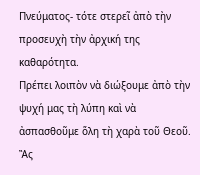Πνεύματος- τότε στερεῖ ἀπὸ τὴν προσευχὴ τὴν ἀρχική της καθαρότητα.
Πρέπει λοιπὸν νὰ διώξουμε ἀπὸ τὴν ψυχή μας τὴ λύπη καὶ νὰ ἀσπασθοῦμε ὅλη τὴ χαρὰ τοῦ Θεοῦ.
Ἂς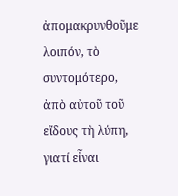ἀπομακρυνθοῦμε λοιπόν, τὸ συντομότερο, ἀπὸ αὐτοῦ τοῦ εἴδους τὴ λύπη, γιατί εἶναι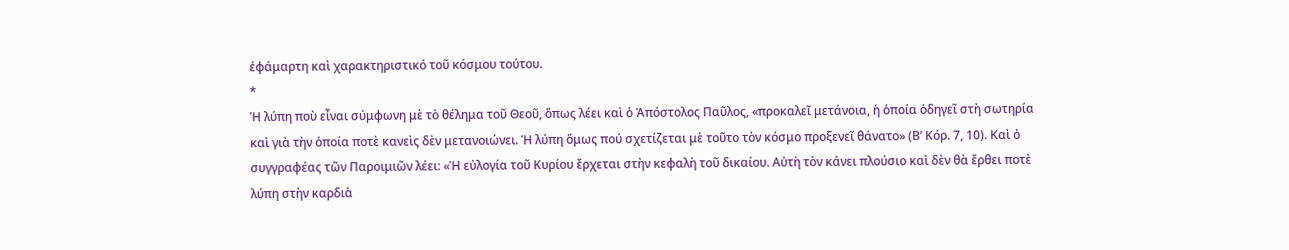ἐφάμαρτη καὶ χαρακτηριστικό τοῦ κόσμου τούτου.
*
Ἡ λύπη ποὺ εἶναι σύμφωνη μὲ τὸ θέλημα τοῦ Θεοῦ, ὅπως λέει καὶ ὁ Ἀπόστολος Παῦλος, «προκαλεῖ μετάνοια, ἡ ὁποία ὁδηγεῖ στὴ σωτηρία καὶ γιὰ τὴν ὁποία ποτὲ κανεὶς δὲν μετανοιώνει. Ἡ λύπη ὅμως πού σχετίζεται μὲ τοῦτο τὸν κόσμο προξενεῖ θάνατο» (Β’ Κόρ. 7, 10). Καὶ ὁ συγγραφέας τῶν Παροιμιῶν λέει: «Ἡ εὐλογία τοῦ Κυρίου ἔρχεται στὴν κεφαλὴ τοῦ δικαίου. Αὐτὴ τὸν κάνει πλούσιο καὶ δὲν θὰ ἔρθει ποτὲ λύπη στὴν καρδιὰ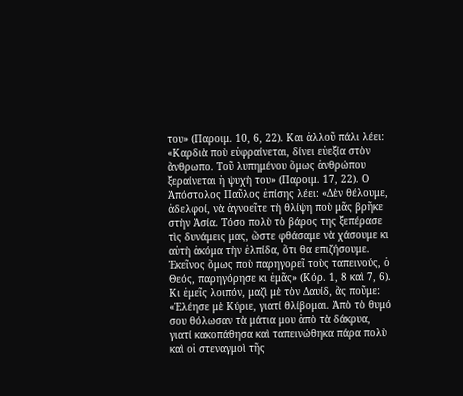του» (Παροιμ. 10, 6, 22). Και ἀλλοῦ πάλι λέει: «Καρδιὰ ποὺ εὐφραίνεται, δίνει εὐεξία στὸν ἄνθρωπο. Τοῦ λυπημένου ὅμως ἀνθρώπου ξεραίνεται ἡ ψυχὴ του» (Παροιμ. 17, 22). Ο Ἀπόστολος Παῦλος ἐπίσης λέει: «Δὲν θέλουμε, ἀδελφοί, νὰ ἀγνοεῖτε τὴ θλίψη ποὺ μᾶς βρῆκε στὴν Ἀσία. Τόσο πολὺ τὸ βάρος της ξεπέρασε τὶς δυνάμεις μας, ὥστε φθάσαμε νὰ χάσουμε κι αὐτὴ ἀκόμα τὴν ἐλπίδα, ὅτι θα επιζήσουμε. Ἐκεῖνος ὅμως ποὺ παρηγορεῖ τοὺς ταπεινούς, ὁ Θεός, παρηγόρησε κι ἐμᾶς» (Κόρ. 1, 8 καὶ 7, 6).
Κι ἐμεῖς λοιπόν, μαζὶ μὲ τὸν Δαυίδ, ἂς ποῦμε: «Ἐλέησε μὲ Κύριε, γιατί θλίβομαι. Ἀπὸ τὸ θυμό σου θόλωσαν τὰ μάτια μου ἀπὸ τὰ δάκρυα, γιατί κακοπάθησα καὶ ταπεινώθηκα πάρα πολὺ καὶ οἱ στεναγμοὶ τῆς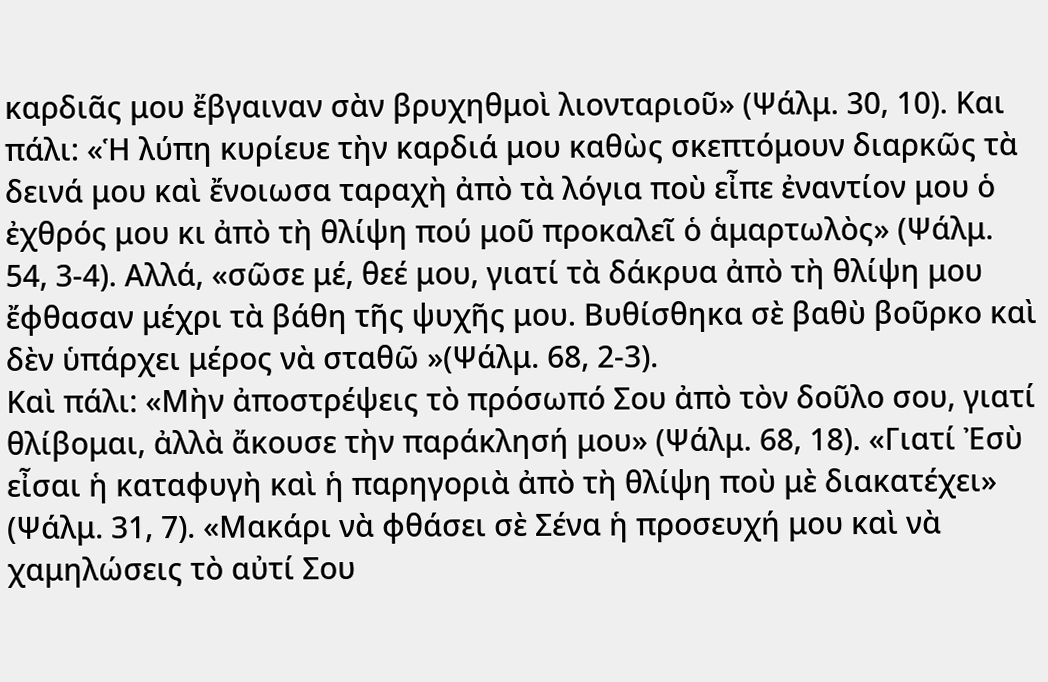καρδιᾶς μου ἔβγαιναν σὰν βρυχηθμοὶ λιονταριοῦ» (Ψάλμ. 30, 10). Και πάλι: «Ἡ λύπη κυρίευε τὴν καρδιά μου καθὼς σκεπτόμουν διαρκῶς τὰ δεινά μου καὶ ἔνοιωσα ταραχὴ ἀπὸ τὰ λόγια ποὺ εἶπε ἐναντίον μου ὁ ἐχθρός μου κι ἀπὸ τὴ θλίψη πού μοῦ προκαλεῖ ὁ ἁμαρτωλὸς» (Ψάλμ. 54, 3-4). Αλλά, «σῶσε μέ, θεέ μου, γιατί τὰ δάκρυα ἀπὸ τὴ θλίψη μου ἔφθασαν μέχρι τὰ βάθη τῆς ψυχῆς μου. Βυθίσθηκα σὲ βαθὺ βοῦρκο καὶ δὲν ὑπάρχει μέρος νὰ σταθῶ »(Ψάλμ. 68, 2-3).
Καὶ πάλι: «Μὴν ἀποστρέψεις τὸ πρόσωπό Σου ἀπὸ τὸν δοῦλο σου, γιατί θλίβομαι, ἀλλὰ ἄκουσε τὴν παράκλησή μου» (Ψάλμ. 68, 18). «Γιατί Ἐσὺ εἶσαι ἡ καταφυγὴ καὶ ἡ παρηγοριὰ ἀπὸ τὴ θλίψη ποὺ μὲ διακατέχει» (Ψάλμ. 31, 7). «Μακάρι νὰ φθάσει σὲ Σένα ἡ προσευχή μου καὶ νὰ χαμηλώσεις τὸ αὐτί Σου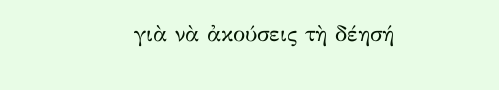γιὰ νὰ ἀκούσεις τὴ δέησή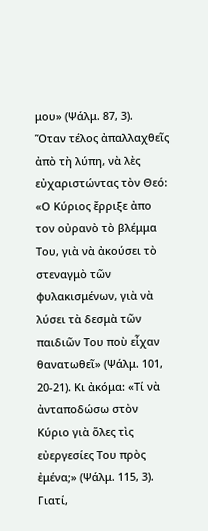μου» (Ψάλμ. 87, 3).
Ὅταν τέλος ἀπαλλαχθεῖς ἀπὸ τὴ λύπη, νὰ λὲς εὐχαριστώντας τὸν Θεό: «Ο Κύριος ἔρριξε ἀπο τον οὐρανὸ τὸ βλέμμα Του, γιὰ νὰ ἀκούσει τὸ στεναγμὸ τῶν φυλακισμένων, γιὰ νὰ λύσει τὰ δεσμὰ τῶν παιδιῶν Του ποὺ εἶχαν θανατωθεῖ» (Ψάλμ. 101, 20-21). Κι ἀκόμα: «Τί νὰ ἀνταποδώσω στὸν Κύριο γιὰ ὅλες τὶς εὐεργεσίες Του πρὸς ἐμένα;» (Ψάλμ. 115, 3). Γιατί,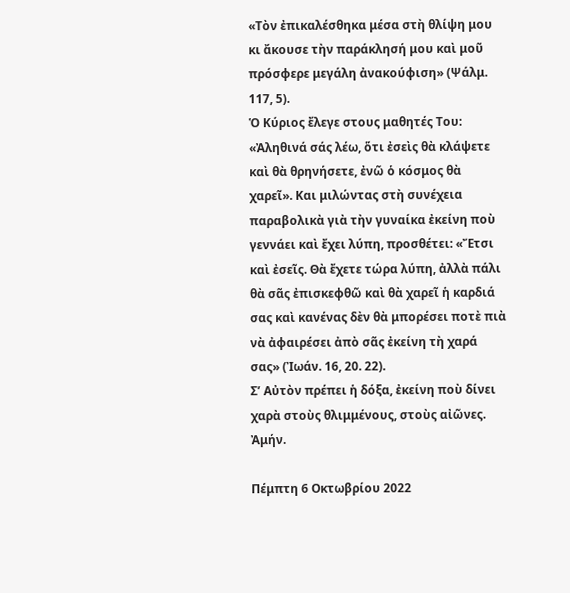«Τὸν ἐπικαλέσθηκα μέσα στὴ θλίψη μου κι ἄκουσε τὴν παράκλησή μου καὶ μοῦ πρόσφερε μεγάλη ἀνακούφιση» (Ψάλμ. 117, 5).
Ὁ Κύριος ἔλεγε στους μαθητές Του: «Ἀληθινά σάς λέω, ὅτι ἐσεὶς θὰ κλάψετε καὶ θὰ θρηνήσετε, ἐνῶ ὁ κόσμος θὰ χαρεῖ». Και μιλώντας στὴ συνέχεια παραβολικὰ γιὰ τὴν γυναίκα ἐκείνη ποὺ γεννάει καὶ ἔχει λύπη, προσθέτει: «Ἔτσι καὶ ἐσεῖς. Θὰ ἔχετε τώρα λύπη, ἀλλὰ πάλι θὰ σᾶς ἐπισκεφθῶ καὶ θὰ χαρεῖ ἡ καρδιά σας καὶ κανένας δὲν θὰ μπορέσει ποτὲ πιὰ νὰ ἀφαιρέσει ἀπὸ σᾶς ἐκείνη τὴ χαρά σας» (Ἰωάν. 16, 20. 22).
Σ’ Αὐτὸν πρέπει ἡ δόξα, ἐκείνη ποὺ δίνει χαρὰ στοὺς θλιμμένους, στοὺς αἰῶνες. Ἀμήν.

Πέμπτη 6 Οκτωβρίου 2022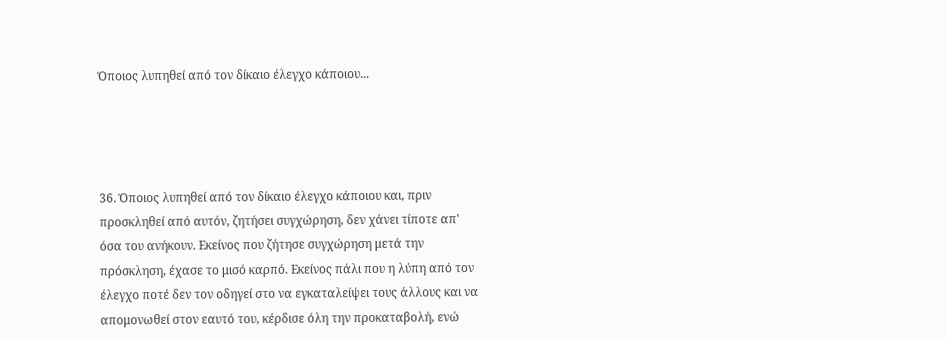Όποιος λυπηθεί από τον δίκαιο έλεγχο κάποιου...




36. Όποιος λυπηθεί από τον δίκαιο έλεγχο κάποιου και, πριν προσκληθεί από αυτόν, ζητήσει συγχώρηση, δεν χάνει τίποτε απ' όσα του ανήκουν. Εκείνος που ζήτησε συγχώρηση μετά την πρόσκληση, έχασε το μισό καρπό. Εκείνος πάλι που η λύπη από τον έλεγχο ποτέ δεν τον οδηγεί στο να εγκαταλείψει τους άλλους και να απομονωθεί στον εαυτό του, κέρδισε όλη την προκαταβολή, ενώ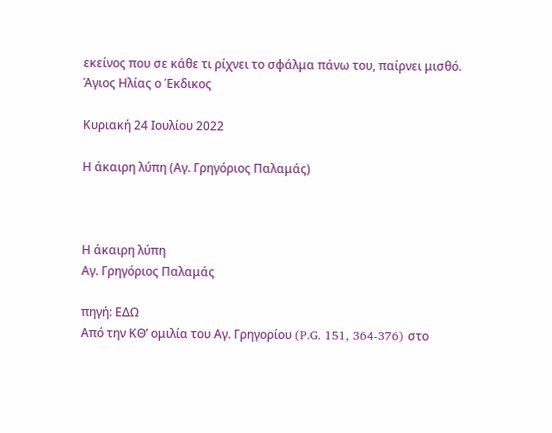εκείνος που σε κάθε τι ρίχνει το σφάλμα πάνω του, παίρνει μισθό.
Άγιος Ηλίας ο Έκδικος

Κυριακή 24 Ιουλίου 2022

Η άκαιρη λύπη (Αγ. Γρηγόριος Παλαμάς)



Η άκαιρη λύπη
Αγ. Γρηγόριος Παλαμάς

πηγή: ΕΔΩ
Από την ΚΘ’ ομιλία του Αγ. Γρηγορίου (P.G. 151, 364-376) στο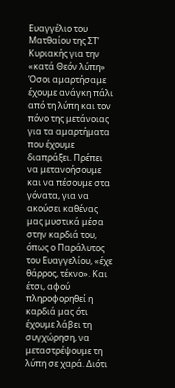Ευαγγέλιο του Ματθαίου της ΣΤ’ Κυριακής για την «κατά Θεόν λύπη»
Όσοι αμαρτήσαμε έχουμε ανάγκη πάλι από τη λύπη και τον πόνο της μετάνοιας για τα αμαρτήματα που έχουμε διαπράξει. Πρέπει να μετανοήσουμε και να πέσουμε στα γόνατα, για να ακούσει καθένας μας μυστικά μέσα στην καρδιά του, όπως ο Παράλυτος του Ευαγγελίου, «έχε θάρρος, τέκνο». Και έτσι, αφού πληροφορηθεί η καρδιά μας ότι έχουμε λάβει τη συγχώρηση, να μεταστρέψουμε τη λύπη σε χαρά. Διότι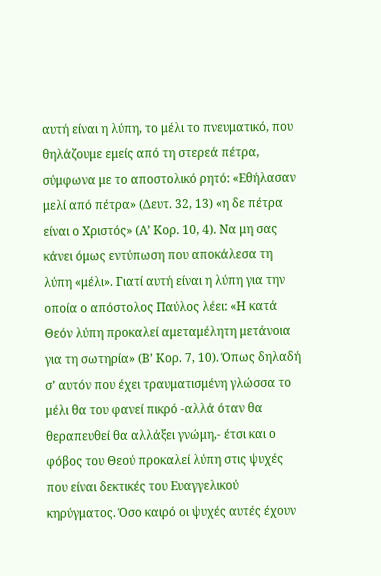αυτή είναι η λύπη, το μέλι το πνευματικό, που θηλάζουμε εμείς από τη στερεά πέτρα, σύμφωνα με το αποστολικό ρητό: «Εθήλασαν μελί από πέτρα» (Δευτ. 32, 13) «η δε πέτρα είναι ο Χριστός» (Α’ Κορ. 10, 4). Να μη σας κάνει όμως εντύπωση που αποκάλεσα τη λύπη «μέλι». Γιατί αυτή είναι η λύπη για την οποία ο απόστολος Παύλος λέει: «Η κατά Θεόν λύπη προκαλεί αμεταμέλητη μετάνοια για τη σωτηρία» (Β’ Κορ. 7, 10). Όπως δηλαδή σ’ αυτόν που έχει τραυματισμένη γλώσσα το μέλι θα του φανεί πικρό -αλλά όταν θα θεραπευθεί θα αλλάξει γνώμη,- έτσι και ο φόβος του Θεού προκαλεί λύπη στις ψυχές που είναι δεκτικές του Ευαγγελικού κηρύγματος. Όσο καιρό οι ψυχές αυτές έχουν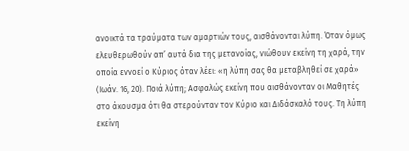ανοικτά τα τραύματα των αμαρτιών τους, αισθάνονται λύπη. Όταν όμως ελευθερωθούν απ’ αυτά δια της μετανοίας, νιώθουν εκείνη τη χαρά, την οποία εννοεί ο Κύριος όταν λέει: «η λύπη σας θα μεταβληθεί σε χαρά» (Ιωάν. 16, 20). Ποιά λύπη; Ασφαλώς εκείνη που αισθάνονταν οι Μαθητές στο άκουσμα ότι θα στερούνταν τον Κύριο και Διδάσκαλό τους. Τη λύπη εκείνη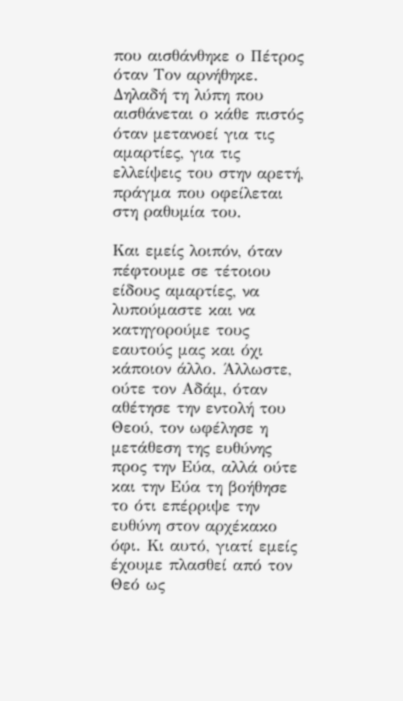που αισθάνθηκε ο Πέτρος όταν Τον αρνήθηκε. Δηλαδή τη λύπη που αισθάνεται ο κάθε πιστός όταν μετανοεί για τις αμαρτίες, για τις ελλείψεις του στην αρετή, πράγμα που οφείλεται στη ραθυμία του.

Και εμείς λοιπόν, όταν πέφτουμε σε τέτοιου είδους αμαρτίες, να λυπούμαστε και να κατηγορούμε τους εαυτούς μας και όχι κάποιον άλλο. Άλλωστε, ούτε τον Αδάμ, όταν αθέτησε την εντολή του Θεού, τον ωφέλησε η μετάθεση της ευθύνης προς την Εύα, αλλά ούτε και την Εύα τη βοήθησε το ότι επέρριψε την ευθύνη στον αρχέκακο όφι. Κι αυτό, γιατί εμείς έχουμε πλασθεί από τον Θεό ως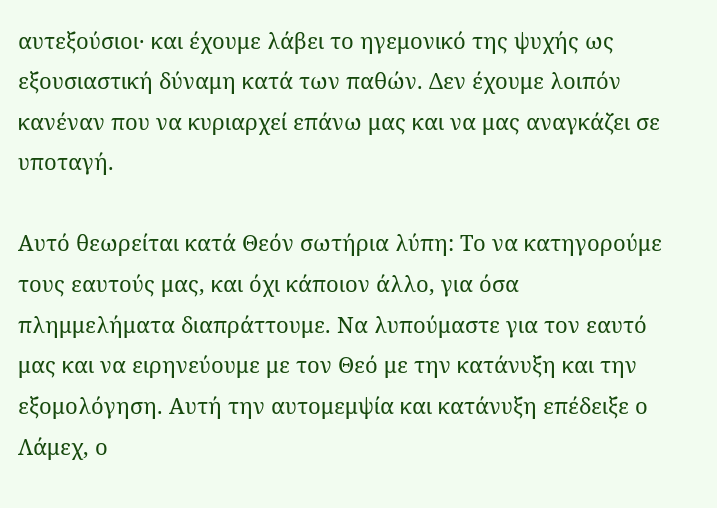αυτεξούσιοι· και έχουμε λάβει το ηγεμονικό της ψυχής ως εξουσιαστική δύναμη κατά των παθών. Δεν έχουμε λοιπόν κανέναν που να κυριαρχεί επάνω μας και να μας αναγκάζει σε υποταγή.

Αυτό θεωρείται κατά Θεόν σωτήρια λύπη: Το να κατηγορούμε τους εαυτούς μας, και όχι κάποιον άλλο, για όσα πλημμελήματα διαπράττουμε. Να λυπούμαστε για τον εαυτό μας και να ειρηνεύουμε με τον Θεό με την κατάνυξη και την εξομολόγηση. Αυτή την αυτομεμψία και κατάνυξη επέδειξε ο Λάμεχ, ο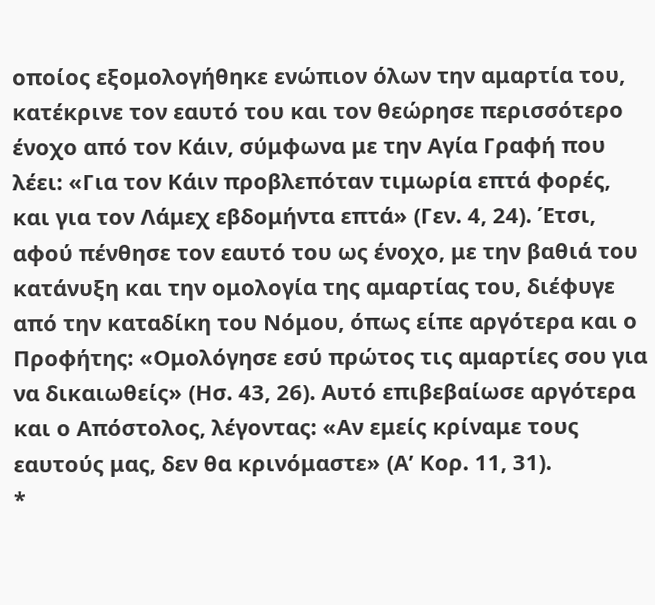οποίος εξομολογήθηκε ενώπιον όλων την αμαρτία του, κατέκρινε τον εαυτό του και τον θεώρησε περισσότερο ένοχο από τον Κάιν, σύμφωνα με την Αγία Γραφή που λέει: «Για τον Κάιν προβλεπόταν τιμωρία επτά φορές, και για τον Λάμεχ εβδομήντα επτά» (Γεν. 4, 24). Έτσι, αφού πένθησε τον εαυτό του ως ένοχο, με την βαθιά του κατάνυξη και την ομολογία της αμαρτίας του, διέφυγε από την καταδίκη του Νόμου, όπως είπε αργότερα και ο Προφήτης: «Ομολόγησε εσύ πρώτος τις αμαρτίες σου για να δικαιωθείς» (Ησ. 43, 26). Αυτό επιβεβαίωσε αργότερα και ο Απόστολος, λέγοντας: «Αν εμείς κρίναμε τους εαυτούς μας, δεν θα κρινόμαστε» (Α’ Κορ. 11, 31).
*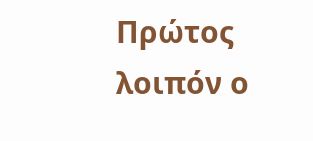Πρώτος λοιπόν ο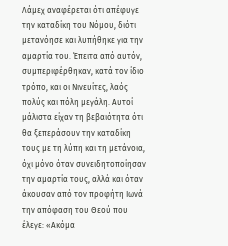Λάμεχ αναφέρεται ότι απέφυγε την καταδίκη του Νόμου, διότι μετανόησε και λυπήθηκε για την αμαρτία του. Έπειτα από αυτόν, συμπεριφέρθηκαν, κατά τον ίδιο τρόπο, και οι Νινευίτες, λαός πολύς και πόλη μεγάλη. Αυτοί μάλιστα είχαν τη βεβαιότητα ότι θα ξεπεράσουν την καταδίκη τους με τη λύπη και τη μετάνοια, όχι μόνο όταν συνειδητοποίησαν την αμαρτία τους, αλλά και όταν άκουσαν από τον προφήτη Ιωνά την απόφαση του Θεού που έλεγε: «Ακόμα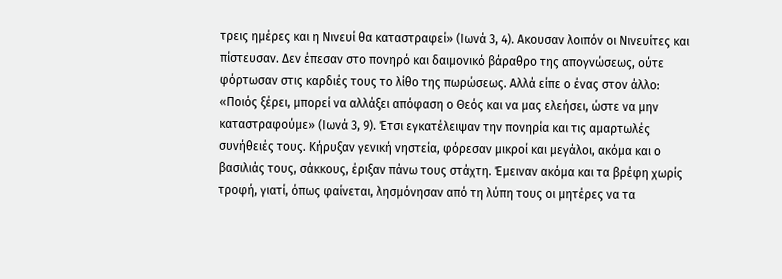τρεις ημέρες και η Νινευί θα καταστραφεί» (Ιωνά 3, 4). Ακουσαν λοιπόν οι Νινευίτες και πίστευσαν. Δεν έπεσαν στο πονηρό και δαιμονικό βάραθρο της απογνώσεως, ούτε φόρτωσαν στις καρδιές τους το λίθο της πωρώσεως. Αλλά είπε ο ένας στον άλλο: «Ποιός ξέρει, μπορεί να αλλάξει απόφαση ο Θεός και να μας ελεήσει, ώστε να μην καταστραφούμε» (Ιωνά 3, 9). Έτσι εγκατέλειψαν την πονηρία και τις αμαρτωλές συνήθειές τους. Κήρυξαν γενική νηστεία, φόρεσαν μικροί και μεγάλοι, ακόμα και ο βασιλιάς τους, σάκκους, έριξαν πάνω τους στάχτη. Έμειναν ακόμα και τα βρέφη χωρίς τροφή, γιατί, όπως φαίνεται, λησμόνησαν από τη λύπη τους οι μητέρες να τα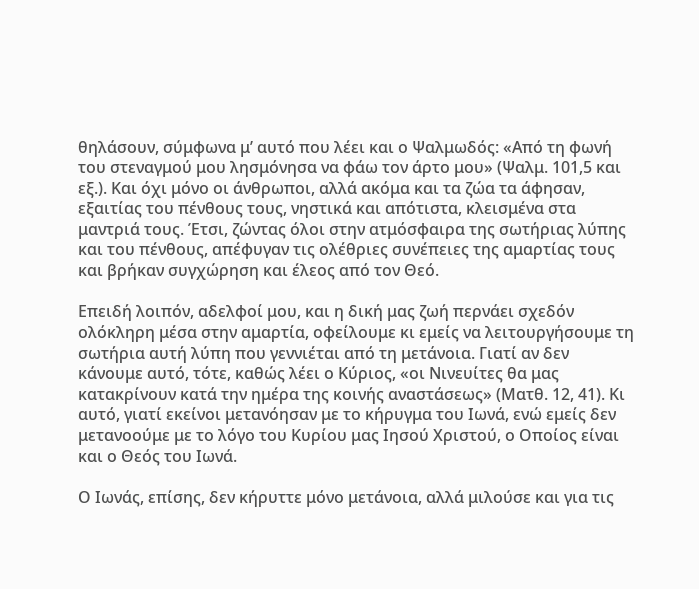θηλάσουν, σύμφωνα μ’ αυτό που λέει και ο Ψαλμωδός: «Από τη φωνή του στεναγμού μου λησμόνησα να φάω τον άρτο μου» (Ψαλμ. 101,5 και εξ.). Και όχι μόνο οι άνθρωποι, αλλά ακόμα και τα ζώα τα άφησαν, εξαιτίας του πένθους τους, νηστικά και απότιστα, κλεισμένα στα μαντριά τους. Έτσι, ζώντας όλοι στην ατμόσφαιρα της σωτήριας λύπης και του πένθους, απέφυγαν τις ολέθριες συνέπειες της αμαρτίας τους και βρήκαν συγχώρηση και έλεος από τον Θεό.

Επειδή λοιπόν, αδελφοί μου, και η δική μας ζωή περνάει σχεδόν ολόκληρη μέσα στην αμαρτία, οφείλουμε κι εμείς να λειτουργήσουμε τη σωτήρια αυτή λύπη που γεννιέται από τη μετάνοια. Γιατί αν δεν κάνουμε αυτό, τότε, καθώς λέει ο Κύριος, «οι Νινευίτες θα μας κατακρίνουν κατά την ημέρα της κοινής αναστάσεως» (Ματθ. 12, 41). Κι αυτό, γιατί εκείνοι μετανόησαν με το κήρυγμα του Ιωνά, ενώ εμείς δεν μετανοούμε με το λόγο του Κυρίου μας Ιησού Χριστού, ο Οποίος είναι και ο Θεός του Ιωνά.

Ο Ιωνάς, επίσης, δεν κήρυττε μόνο μετάνοια, αλλά μιλούσε και για τις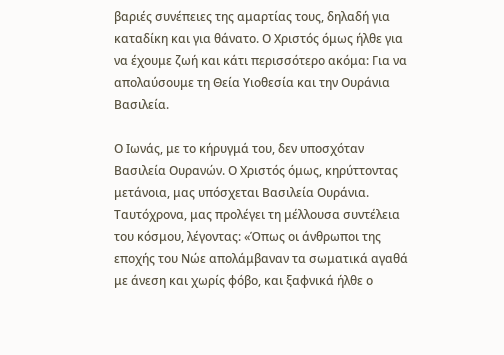βαριές συνέπειες της αμαρτίας τους, δηλαδή για καταδίκη και για θάνατο. Ο Χριστός όμως ήλθε για να έχουμε ζωή και κάτι περισσότερο ακόμα: Για να απολαύσουμε τη Θεία Υιοθεσία και την Ουράνια Βασιλεία.

Ο Ιωνάς, με το κήρυγμά του, δεν υποσχόταν Βασιλεία Ουρανών. Ο Χριστός όμως, κηρύττοντας μετάνοια, μας υπόσχεται Βασιλεία Ουράνια. Ταυτόχρονα, μας προλέγει τη μέλλουσα συντέλεια του κόσμου, λέγοντας: «Όπως οι άνθρωποι της εποχής του Νώε απολάμβαναν τα σωματικά αγαθά με άνεση και χωρίς φόβο, και ξαφνικά ήλθε ο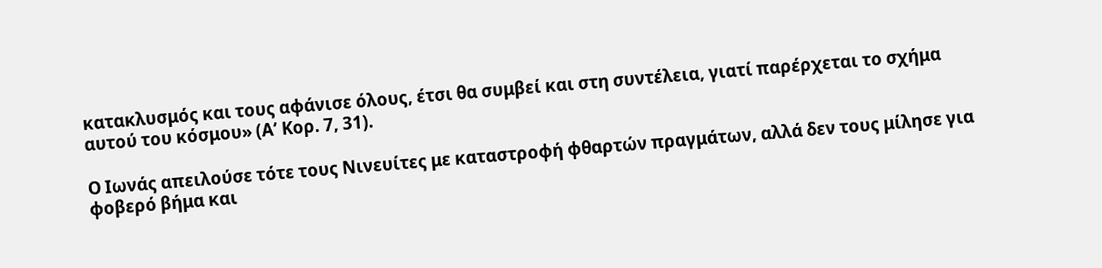κατακλυσμός και τους αφάνισε όλους, έτσι θα συμβεί και στη συντέλεια, γιατί παρέρχεται το σχήμα αυτού του κόσμου» (Α’ Κορ. 7, 31).

Ο Ιωνάς απειλούσε τότε τους Νινευίτες με καταστροφή φθαρτών πραγμάτων, αλλά δεν τους μίλησε για φοβερό βήμα και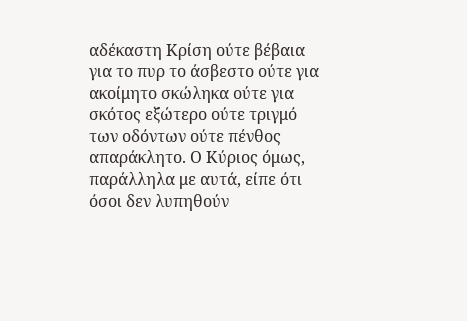αδέκαστη Κρίση ούτε βέβαια για το πυρ το άσβεστο ούτε για ακοίμητο σκώληκα ούτε για σκότος εξώτερο ούτε τριγμό των οδόντων ούτε πένθος απαράκλητο. Ο Κύριος όμως, παράλληλα με αυτά, είπε ότι όσοι δεν λυπηθούν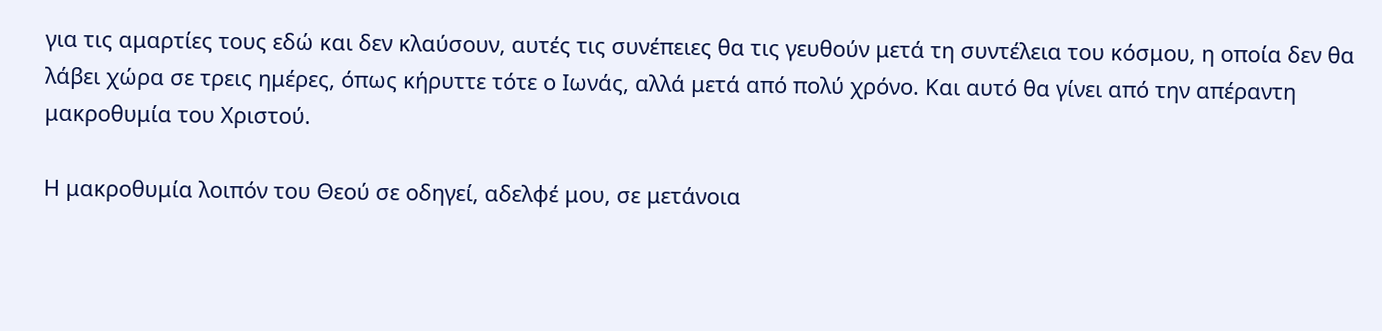για τις αμαρτίες τους εδώ και δεν κλαύσουν, αυτές τις συνέπειες θα τις γευθούν μετά τη συντέλεια του κόσμου, η οποία δεν θα λάβει χώρα σε τρεις ημέρες, όπως κήρυττε τότε ο Ιωνάς, αλλά μετά από πολύ χρόνο. Και αυτό θα γίνει από την απέραντη μακροθυμία του Χριστού.

Η μακροθυμία λοιπόν του Θεού σε οδηγεί, αδελφέ μου, σε μετάνοια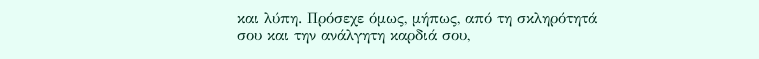και λύπη. Πρόσεχε όμως, μήπως, από τη σκληρότητά σου και την ανάλγητη καρδιά σου,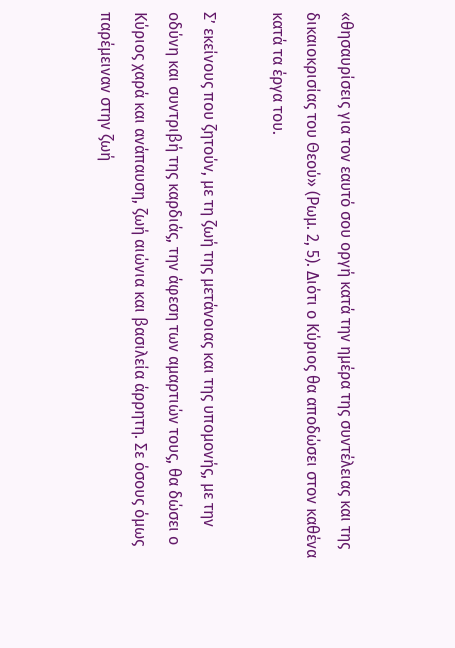«θησαυρίσεις για τον εαυτό σου οργή κατά την ημέρα της συντέλειας και της δικαιοκρισίας του Θεού» (Ρωμ. 2, 5). Διότι ο Κύριος θα αποδώσει στον καθένα κατά τα έργα του.

Σ’ εκείνους που ζητούν, με τη ζωή της μετάνοιας και της υπομονής, με την οδύνη και συντριβή της καρδιάς, την άφεση των αμαρτιών τους, θα δώσει ο Κύριος χαρά και ανάπαυση, ζωή αιώνια και βασιλεία άρρητη. Σε όσους όμως παρέμειναν στην ζωή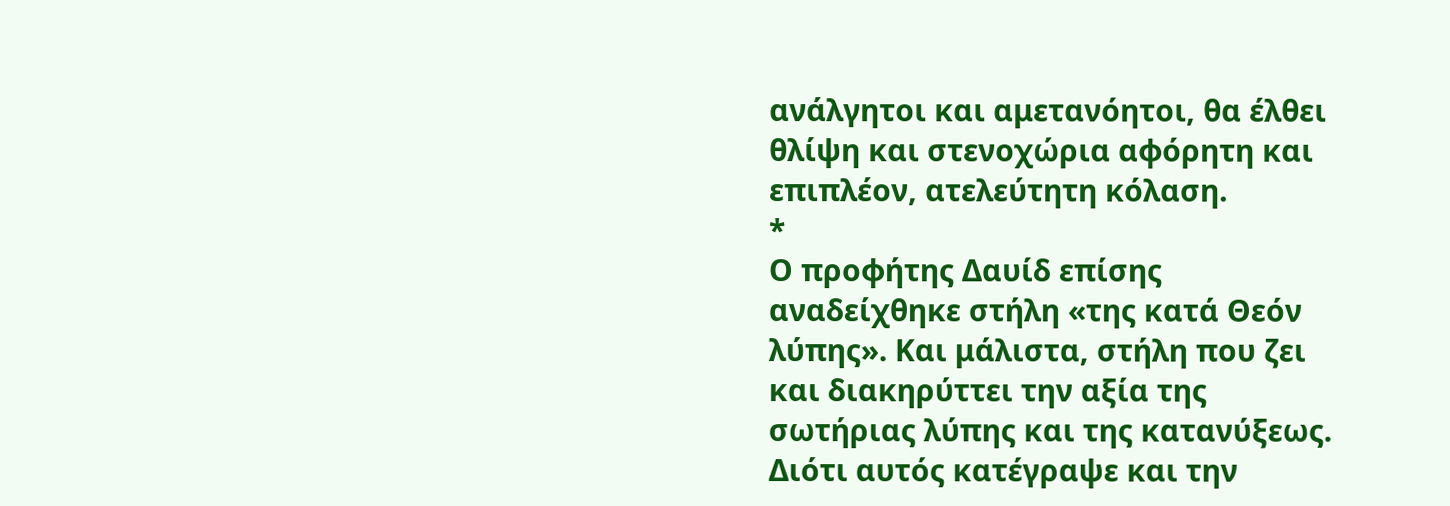ανάλγητοι και αμετανόητοι, θα έλθει θλίψη και στενοχώρια αφόρητη και επιπλέον, ατελεύτητη κόλαση.
*
Ο προφήτης Δαυίδ επίσης αναδείχθηκε στήλη «της κατά Θεόν λύπης». Και μάλιστα, στήλη που ζει και διακηρύττει την αξία της σωτήριας λύπης και της κατανύξεως. Διότι αυτός κατέγραψε και την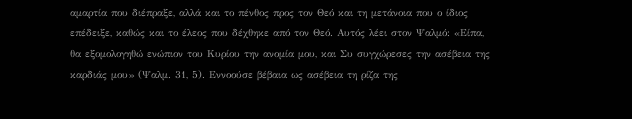αμαρτία που διέπραξε, αλλά και το πένθος προς τον Θεό και τη μετάνοια που ο ίδιος επέδειξε, καθώς και το έλεος που δέχθηκε από τον Θεό. Αυτός λέει στον Ψαλμό: «Είπα, θα εξομολογηθώ ενώπιον του Κυρίου την ανομία μου, και Συ συγχώρεσες την ασέβεια της καρδιάς μου» (Ψαλμ. 31, 5). Εννοούσε βέβαια ως ασέβεια τη ρίζα της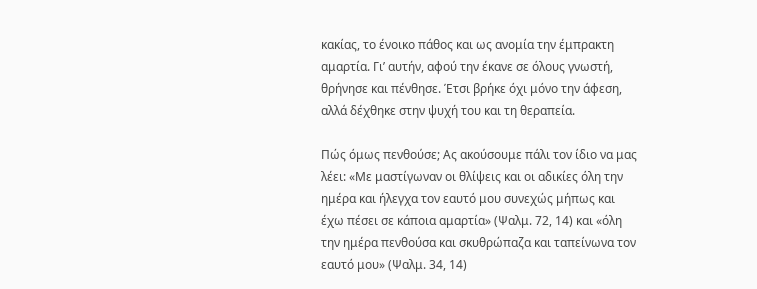κακίας, το ένοικο πάθος και ως ανομία την έμπρακτη αμαρτία. Γι’ αυτήν, αφού την έκανε σε όλους γνωστή, θρήνησε και πένθησε. Έτσι βρήκε όχι μόνο την άφεση, αλλά δέχθηκε στην ψυχή του και τη θεραπεία.

Πώς όμως πενθούσε; Ας ακούσουμε πάλι τον ίδιο να μας λέει: «Με μαστίγωναν οι θλίψεις και οι αδικίες όλη την ημέρα και ήλεγχα τον εαυτό μου συνεχώς μήπως και έχω πέσει σε κάποια αμαρτία» (Ψαλμ. 72, 14) και «όλη την ημέρα πενθούσα και σκυθρώπαζα και ταπείνωνα τον εαυτό μου» (Ψαλμ. 34, 14)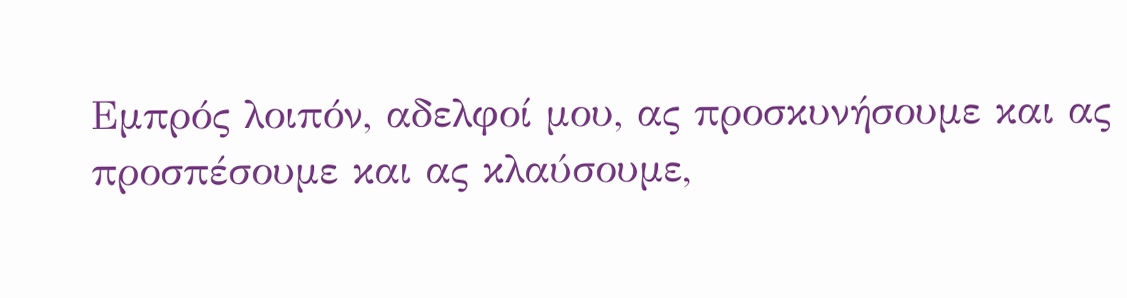Εμπρός λοιπόν, αδελφοί μου, ας προσκυνήσουμε και ας προσπέσουμε και ας κλαύσουμε,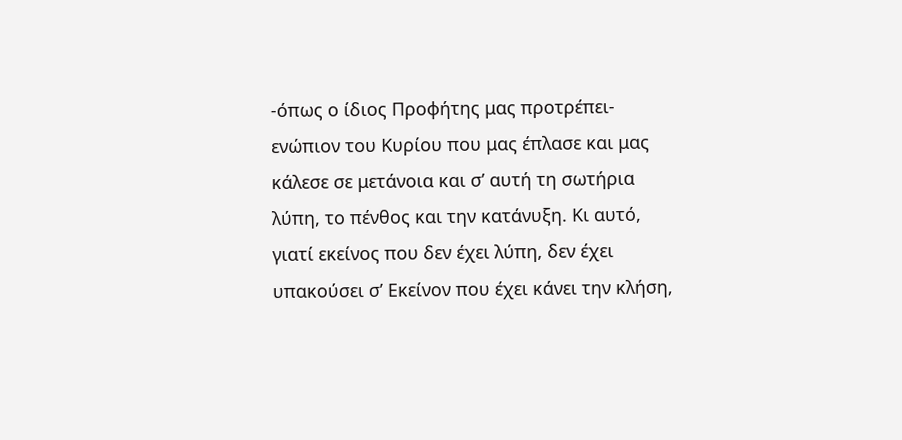-όπως ο ίδιος Προφήτης μας προτρέπει- ενώπιον του Κυρίου που μας έπλασε και μας κάλεσε σε μετάνοια και σ’ αυτή τη σωτήρια λύπη, το πένθος και την κατάνυξη. Κι αυτό, γιατί εκείνος που δεν έχει λύπη, δεν έχει υπακούσει σ’ Εκείνον που έχει κάνει την κλήση,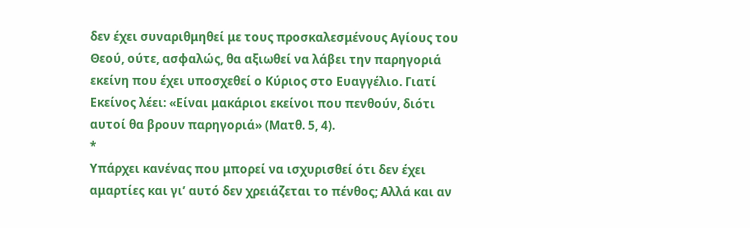δεν έχει συναριθμηθεί με τους προσκαλεσμένους Αγίους του Θεού, ούτε, ασφαλώς, θα αξιωθεί να λάβει την παρηγοριά εκείνη που έχει υποσχεθεί ο Κύριος στο Ευαγγέλιο. Γιατί Εκείνος λέει: «Είναι μακάριοι εκείνοι που πενθούν, διότι αυτοί θα βρουν παρηγοριά» (Ματθ. 5, 4).
*
Υπάρχει κανένας που μπορεί να ισχυρισθεί ότι δεν έχει αμαρτίες και γι’ αυτό δεν χρειάζεται το πένθος; Αλλά και αν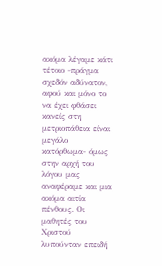ακόμα λέγαμε κάτι τέτοιο -πράγμα σχεδόν αδύνατον, αφού και μόνο το να έχει φθάσει κανείς στη μετριοπάθεια είναι μεγάλο κατόρθωμα- όμως στην αρχή του λόγου μας αναφέραμε και μια ακόμα αιτία πένθους. Οι μαθητές του Χριστού λυπούνταν επειδή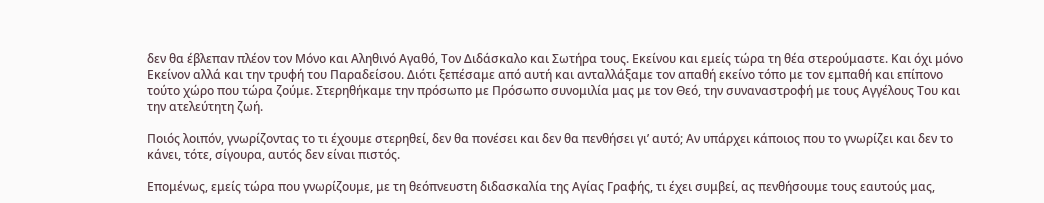δεν θα έβλεπαν πλέον τον Μόνο και Αληθινό Αγαθό, Τον Διδάσκαλο και Σωτήρα τους. Εκείνου και εμείς τώρα τη θέα στερούμαστε. Και όχι μόνο Εκείνον αλλά και την τρυφή του Παραδείσου. Διότι ξεπέσαμε από αυτή και ανταλλάξαμε τον απαθή εκείνο τόπο με τον εμπαθή και επίπονο τούτο χώρο που τώρα ζούμε. Στερηθήκαμε την πρόσωπο με Πρόσωπο συνομιλία μας με τον Θεό, την συναναστροφή με τους Αγγέλους Του και την ατελεύτητη ζωή.

Ποιός λοιπόν, γνωρίζοντας το τι έχουμε στερηθεί, δεν θα πονέσει και δεν θα πενθήσει γι’ αυτό; Αν υπάρχει κάποιος που το γνωρίζει και δεν το κάνει, τότε, σίγουρα, αυτός δεν είναι πιστός.

Επομένως, εμείς τώρα που γνωρίζουμε, με τη θεόπνευστη διδασκαλία της Αγίας Γραφής, τι έχει συμβεί, ας πενθήσουμε τους εαυτούς μας,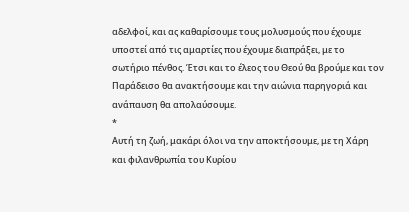αδελφοί, και ας καθαρίσουμε τους μολυσμούς που έχουμε υποστεί από τις αμαρτίες που έχουμε διαπράξει, με το σωτήριο πένθος. Έτσι και το έλεος του Θεού θα βρούμε και τον Παράδεισο θα ανακτήσουμε και την αιώνια παρηγοριά και ανάπαυση θα απολαύσουμε.
*
Αυτή τη ζωή, μακάρι όλοι να την αποκτήσουμε, με τη Χάρη και φιλανθρωπία του Κυρίου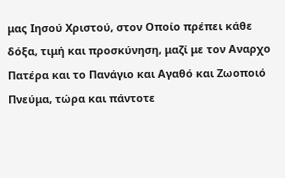μας Ιησού Χριστού, στον Οποίο πρέπει κάθε δόξα, τιμή και προσκύνηση, μαζί με τον Αναρχο Πατέρα και το Πανάγιο και Αγαθό και Ζωοποιό Πνεύμα, τώρα και πάντοτε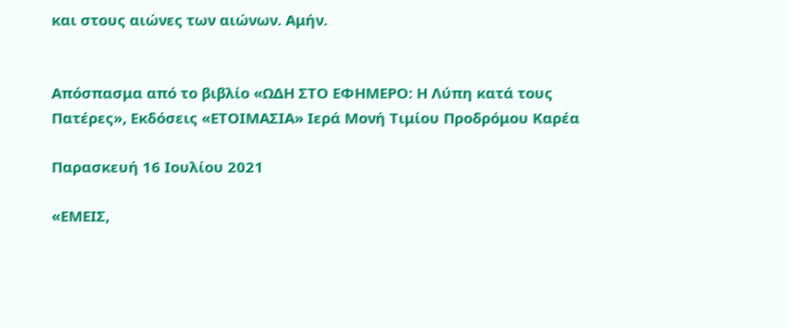και στους αιώνες των αιώνων. Αμήν.


Απόσπασμα από το βιβλίο «ΩΔΗ ΣΤΟ ΕΦΗΜΕΡΟ: Η Λύπη κατά τους Πατέρες», Εκδόσεις «ΕΤΟΙΜΑΣΙΑ» Ιερά Μονή Τιμίου Προδρόμου Καρέα

Παρασκευή 16 Ιουλίου 2021

«ΕΜΕΙΣ,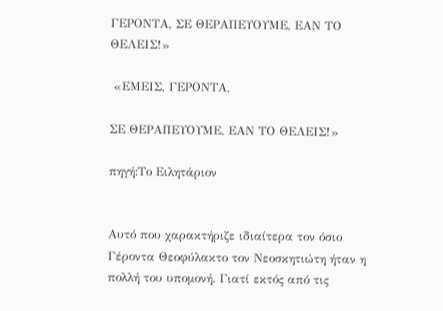ΓΕΡΟΝΤΑ, ΣΕ ΘΕΡΑΠΕΥΟΥΜΕ, ΕΑΝ ΤΟ ΘΕΛΕΙΣ!»

 «ΕΜΕΙΣ, ΓΕΡΟΝΤΑ,

ΣΕ ΘΕΡΑΠΕΥΟΥΜΕ, ΕΑΝ ΤΟ ΘΕΛΕΙΣ!»

πηγή:Το Ειλητάριον


Αυτό που χαρακτήριζε ιδιαίτερα τον όσιο Γέροντα Θεοφύλακτο τον Νεοσκητιώτη ήταν η πολλή του υπομονή. Γιατί εκτός από τις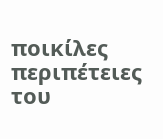ποικίλες περιπέτειες του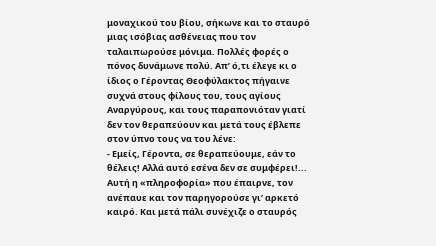μοναχικού του βίου, σήκωνε και το σταυρό μιας ισόβιας ασθένειας που τον ταλαιπωρούσε μόνιμα. Πολλές φορές ο πόνος δυνάμωνε πολύ. Απ’ ό,τι έλεγε κι ο ίδιος ο Γέροντας Θεοφύλακτος πήγαινε συχνά στους φίλους του, τους αγίους Αναργύρους, και τους παραπονιόταν γιατί δεν τον θεραπεύουν και μετά τους έβλεπε στον ύπνο τους να του λένε:
- Εμείς, Γέροντα, σε θεραπεύουμε, εάν το θέλεις! Αλλά αυτό εσένα δεν σε συμφέρει!...
Αυτή η «πληροφορία» που έπαιρνε, τον ανέπαυε και τον παρηγορούσε γι’ αρκετό καιρό. Και μετά πάλι συνέχιζε ο σταυρός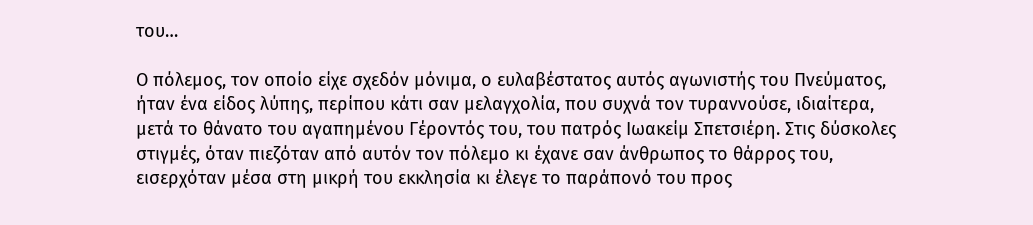του…

Ο πόλεμος, τον οποίο είχε σχεδόν μόνιμα, ο ευλαβέστατος αυτός αγωνιστής του Πνεύματος, ήταν ένα είδος λύπης, περίπου κάτι σαν μελαγχολία, που συχνά τον τυραννούσε, ιδιαίτερα, μετά το θάνατο του αγαπημένου Γέροντός του, του πατρός Ιωακείμ Σπετσιέρη. Στις δύσκολες στιγμές, όταν πιεζόταν από αυτόν τον πόλεμο κι έχανε σαν άνθρωπος το θάρρος του, εισερχόταν μέσα στη μικρή του εκκλησία κι έλεγε το παράπονό του προς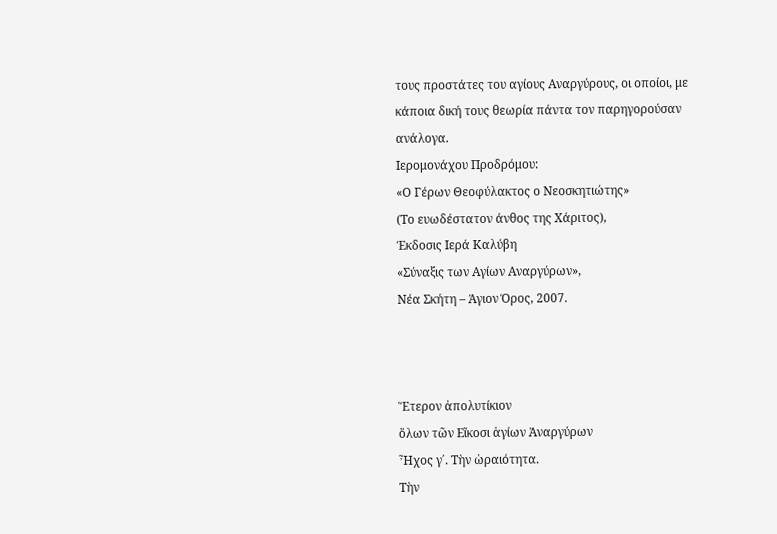τους προστάτες του αγίους Αναργύρους, οι οποίοι, με κάποια δική τους θεωρία πάντα τον παρηγορούσαν ανάλογα.
Ιερομονάχου Προδρόμου:
«Ο Γέρων Θεοφύλακτος ο Νεοσκητιώτης»
(Το ευωδέστατον άνθος της Χάριτος),
Έκδοσις Ιερά Καλύβη
«Σύναξις των Αγίων Αναργύρων»,
Νέα Σκήτη – Άγιον Όρος, 2007.



Ἕτερον ἀπολυτίκιον
ὅλων τῶν Εἴκοσι ἁγίων Ἀναργύρων
Ἦχος γ΄. Τὴν ὡραιότητα.
Τὴν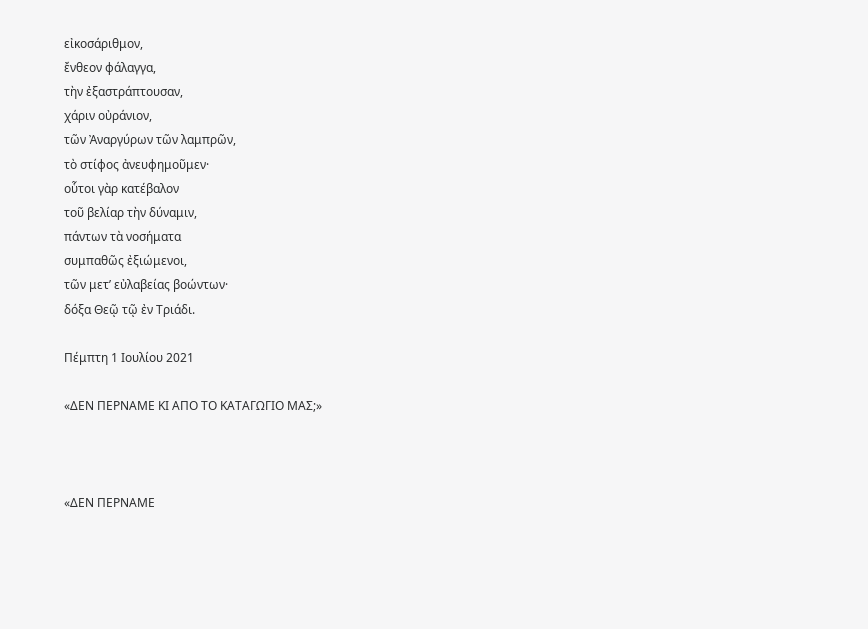εἰκοσάριθμον,
ἔνθεον φάλαγγα,
τὴν ἐξαστράπτουσαν,
χάριν οὐράνιον,
τῶν Ἀναργύρων τῶν λαμπρῶν,
τὸ στίφος ἀνευφημοῦμεν·
οὗτοι γὰρ κατέβαλον
τοῦ βελίαρ τὴν δύναμιν,
πάντων τὰ νοσήματα
συμπαθῶς ἐξιώμενοι,
τῶν μετ’ εὐλαβείας βοώντων·
δόξα Θεῷ τῷ ἐν Τριάδι.

Πέμπτη 1 Ιουλίου 2021

«ΔΕΝ ΠΕΡΝΑΜΕ ΚΙ ΑΠΟ ΤΟ ΚΑΤΑΓΩΓΙΟ ΜΑΣ;»



«ΔΕΝ ΠΕΡΝΑΜΕ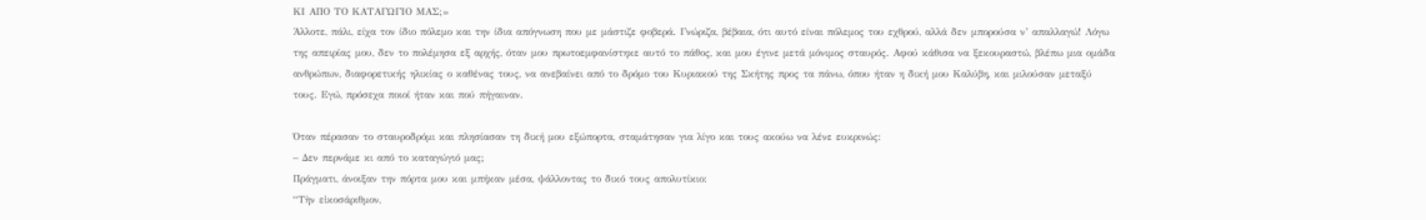ΚΙ ΑΠΟ ΤΟ ΚΑΤΑΓΩΓΙΟ ΜΑΣ;»
Άλλοτε, πάλι, είχα τον ίδιο πόλεμο και την ίδια απόγνωση που με μάστιζε φοβερά. Γνώριζα, βέβαια, ότι αυτό είναι πόλεμος του εχθρού, αλλά δεν μπορούσα ν’ απαλλαγώ! Λόγω της απειρίας μου, δεν το πολέμησα εξ αρχής, όταν μου πρωτοεμφανίστηκε αυτό το πάθος, και μου έγινε μετά μόνιμος σταυρός. Αφού κάθισα να ξεκουραστώ, βλέπω μια ομάδα ανθρώπων, διαφορετικής ηλικίας ο καθένας τους, να ανεβαίνει από το δρόμο του Κυριακού της Σκήτης προς τα πάνω, όπου ήταν η δική μου Καλύβη, και μιλούσαν μεταξύ τους. Εγώ, πρόσεχα ποιοί ήταν και πού πήγαιναν.

Όταν πέρασαν το σταυροδρόμι και πλησίασαν τη δική μου εξώπορτα, σταμάτησαν για λίγο και τους ακούω να λένε ευκρινώς:
– Δεν περνάμε κι από το καταγώγιό μας;
Πράγματι, άνοιξαν την πόρτα μου και μπήκαν μέσα, ψάλλοντας το δικό τους απολυτίκιο:
“Τὴν εἰκοσάριθμον,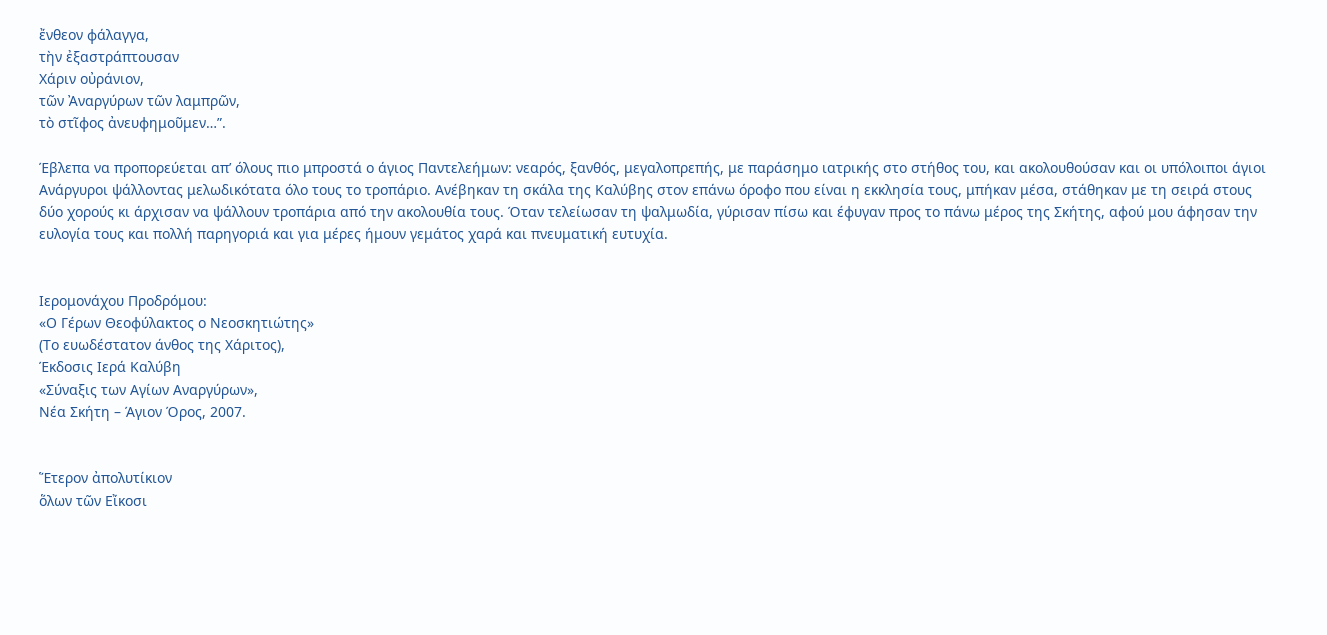ἔνθεον φάλαγγα,
τὴν ἐξαστράπτουσαν
Χάριν οὐράνιον,
τῶν Ἀναργύρων τῶν λαμπρῶν,
τὸ στῖφος ἀνευφημοῦμεν…”.

Έβλεπα να προπορεύεται απ’ όλους πιο μπροστά ο άγιος Παντελεήμων: νεαρός, ξανθός, μεγαλοπρεπής, με παράσημο ιατρικής στο στήθος του, και ακολουθούσαν και οι υπόλοιποι άγιοι Ανάργυροι ψάλλοντας μελωδικότατα όλο τους το τροπάριο. Ανέβηκαν τη σκάλα της Καλύβης στον επάνω όροφο που είναι η εκκλησία τους, μπήκαν μέσα, στάθηκαν με τη σειρά στους δύο χορούς κι άρχισαν να ψάλλουν τροπάρια από την ακολουθία τους. Όταν τελείωσαν τη ψαλμωδία, γύρισαν πίσω και έφυγαν προς το πάνω μέρος της Σκήτης, αφού μου άφησαν την ευλογία τους και πολλή παρηγοριά και για μέρες ήμουν γεμάτος χαρά και πνευματική ευτυχία.


Ιερομονάχου Προδρόμου:
«Ο Γέρων Θεοφύλακτος ο Νεοσκητιώτης»
(Το ευωδέστατον άνθος της Χάριτος),
Έκδοσις Ιερά Καλύβη
«Σύναξις των Αγίων Αναργύρων»,
Νέα Σκήτη – Άγιον Όρος, 2007.


Ἕτερον ἀπολυτίκιον
ὅλων τῶν Εἴκοσι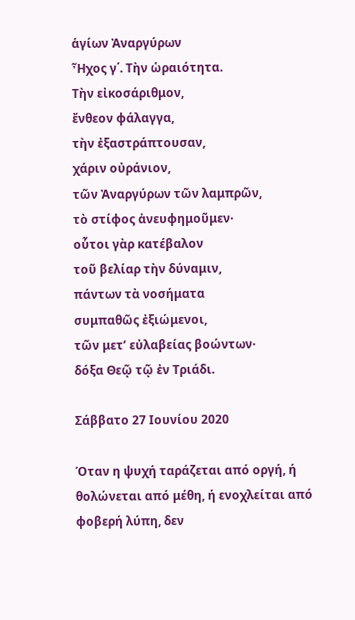ἁγίων Ἀναργύρων
Ἦχος γ΄. Τὴν ὡραιότητα.
Τὴν εἰκοσάριθμον,
ἔνθεον φάλαγγα,
τὴν ἐξαστράπτουσαν,
χάριν οὐράνιον,
τῶν Ἀναργύρων τῶν λαμπρῶν,
τὸ στίφος ἀνευφημοῦμεν·
οὗτοι γὰρ κατέβαλον
τοῦ βελίαρ τὴν δύναμιν,
πάντων τὰ νοσήματα
συμπαθῶς ἐξιώμενοι,
τῶν μετ’ εὐλαβείας βοώντων·
δόξα Θεῷ τῷ ἐν Τριάδι.

Σάββατο 27 Ιουνίου 2020

Όταν η ψυχή ταράζεται από οργή, ή θολώνεται από μέθη, ή ενοχλείται από φοβερή λύπη, δεν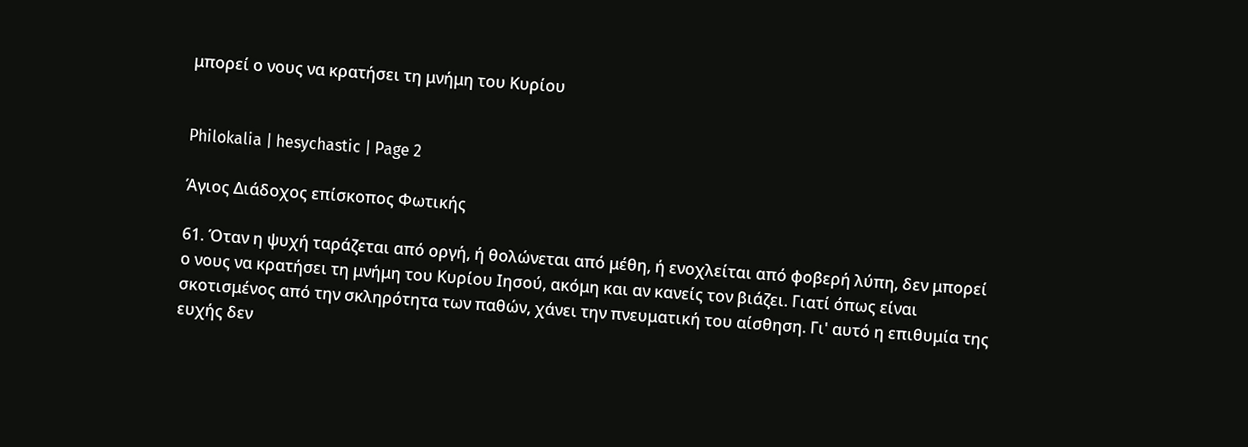μπορεί ο νους να κρατήσει τη μνήμη του Κυρίου


Philokalia | hesychastic | Page 2

Άγιος Διάδοχος επίσκοπος Φωτικής

61. Όταν η ψυχή ταράζεται από οργή, ή θολώνεται από μέθη, ή ενοχλείται από φοβερή λύπη, δεν μπορεί ο νους να κρατήσει τη μνήμη του Κυρίου Ιησού, ακόμη και αν κανείς τον βιάζει. Γιατί όπως είναι σκοτισμένος από την σκληρότητα των παθών, χάνει την πνευματική του αίσθηση. Γι' αυτό η επιθυμία της ευχής δεν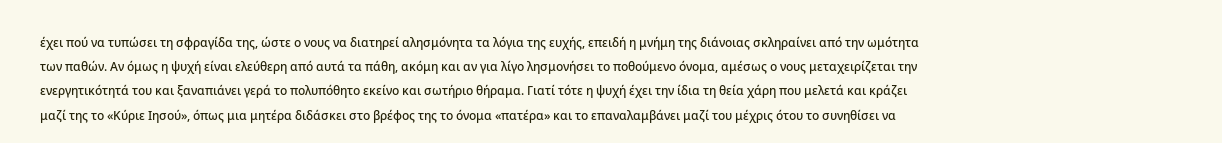έχει πού να τυπώσει τη σφραγίδα της, ώστε ο νους να διατηρεί αλησμόνητα τα λόγια της ευχής, επειδή η μνήμη της διάνοιας σκληραίνει από την ωμότητα των παθών. Αν όμως η ψυχή είναι ελεύθερη από αυτά τα πάθη, ακόμη και αν για λίγο λησμονήσει το ποθούμενο όνομα, αμέσως ο νους μεταχειρίζεται την ενεργητικότητά του και ξαναπιάνει γερά το πολυπόθητο εκείνο και σωτήριο θήραμα. Γιατί τότε η ψυχή έχει την ίδια τη θεία χάρη που μελετά και κράζει μαζί της το «Κύριε Ιησού», όπως μια μητέρα διδάσκει στο βρέφος της το όνομα «πατέρα» και το επαναλαμβάνει μαζί του μέχρις ότου το συνηθίσει να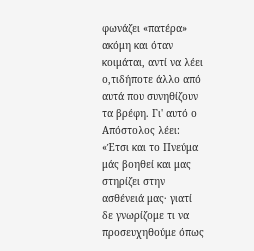φωνάζει «πατέρα» ακόμη και όταν κοιμάται, αντί να λέει ο,τιδήποτε άλλο από αυτά που συνηθίζουν τα βρέφη. Γι' αυτό ο Απόστολος λέει: «Έτσι και το Πνεύμα μάς βοηθεί και μας στηρίζει στην ασθένειά μας· γιατί δε γνωρίζομε τι να προσευχηθούμε όπως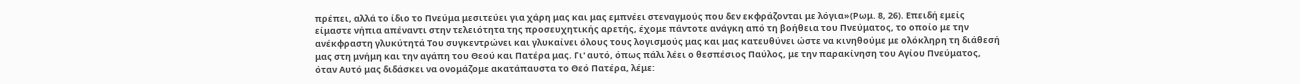πρέπει, αλλά το ίδιο το Πνεύμα μεσιτεύει για χάρη μας και μας εμπνέει στεναγμούς που δεν εκφράζονται με λόγια»(Ρωμ. 8, 26). Επειδή εμείς είμαστε νήπια απέναντι στην τελειότητα της προσευχητικής αρετής, έχομε πάντοτε ανάγκη από τη βοήθεια του Πνεύματος, το οποίο με την ανέκφραστη γλυκύτητά Του συγκεντρώνει και γλυκαίνει όλους τους λογισμούς μας και μας κατευθύνει ώστε να κινηθούμε με ολόκληρη τη διάθεσή μας στη μνήμη και την αγάπη του Θεού και Πατέρα μας. Γι' αυτό, όπως πάλι λέει ο θεσπέσιος Παύλος, με την παρακίνηση του Αγίου Πνεύματος, όταν Αυτό μας διδάσκει να ονομάζομε ακατάπαυστα το Θεό Πατέρα, λέμε: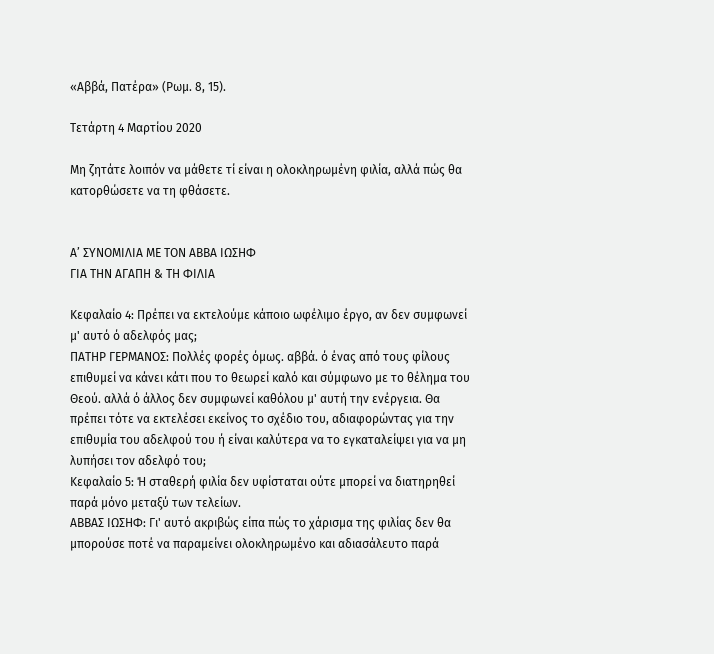«Αββά, Πατέρα» (Ρωμ. 8, 15).

Τετάρτη 4 Μαρτίου 2020

Μη ζητάτε λοιπόν να μάθετε τί είναι η ολοκληρωμένη φιλία, αλλά πώς θα κατορθώσετε να τη φθάσετε.


Α’ ΣΥΝΟΜΙΛΙΑ ΜΕ ΤΟΝ ΑΒΒΑ ΙΩΣΗΦ
ΓΙΑ ΤΗΝ ΑΓΑΠΗ & ΤΗ ΦΙΛΙΑ

Κεφαλαίο 4: Πρέπει να εκτελούμε κάποιο ωφέλιμο έργο, αν δεν συμφωνεί μ' αυτό ό αδελφός μας;
ΠΑΤΗΡ ΓΕΡΜΑΝΟΣ: Πολλές φορές όμως. αββά. ό ένας από τους φίλους επιθυμεί να κάνει κάτι που το θεωρεί καλό και σύμφωνο με το θέλημα του Θεού. αλλά ό άλλος δεν συμφωνεί καθόλου μ' αυτή την ενέργεια. Θα πρέπει τότε να εκτελέσει εκείνος το σχέδιο του, αδιαφορώντας για την επιθυμία του αδελφού του ή είναι καλύτερα να το εγκαταλείψει για να μη λυπήσει τον αδελφό του;
Κεφαλαίο 5: Ή σταθερή φιλία δεν υφίσταται ούτε μπορεί να διατηρηθεί παρά μόνο μεταξύ των τελείων.
ΑΒΒΑΣ ΙΩΣΗΦ: Γι' αυτό ακριβώς είπα πώς το χάρισμα της φιλίας δεν θα μπορούσε ποτέ να παραμείνει ολοκληρωμένο και αδιασάλευτο παρά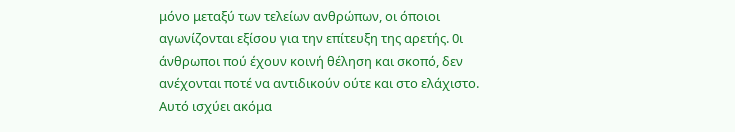μόνο μεταξύ των τελείων ανθρώπων, οι όποιοι αγωνίζονται εξίσου για την επίτευξη της αρετής. 0ι άνθρωποι πού έχουν κοινή θέληση και σκοπό, δεν ανέχονται ποτέ να αντιδικούν ούτε και στο ελάχιστο. Αυτό ισχύει ακόμα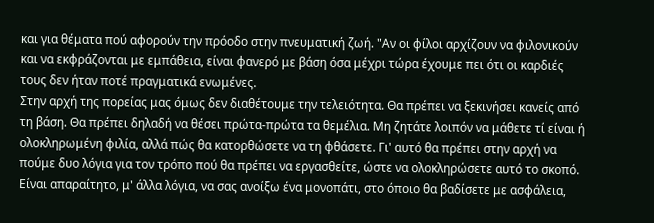και για θέματα πού αφορούν την πρόοδο στην πνευματική ζωή. "Αν οι φίλοι αρχίζουν να φιλονικούν και να εκφράζονται με εμπάθεια, είναι φανερό με βάση όσα μέχρι τώρα έχουμε πει ότι οι καρδιές τους δεν ήταν ποτέ πραγματικά ενωμένες.
Στην αρχή της πορείας μας όμως δεν διαθέτουμε την τελειότητα. Θα πρέπει να ξεκινήσει κανείς από τη βάση. Θα πρέπει δηλαδή να θέσει πρώτα-πρώτα τα θεμέλια. Μη ζητάτε λοιπόν να μάθετε τί είναι ή ολοκληρωμένη φιλία, αλλά πώς θα κατορθώσετε να τη φθάσετε. Γι' αυτό θα πρέπει στην αρχή να πούμε δυο λόγια για τον τρόπο πού θα πρέπει να εργασθείτε, ώστε να ολοκληρώσετε αυτό το σκοπό. Είναι απαραίτητο, μ' άλλα λόγια, να σας ανοίξω ένα μονοπάτι, στο όποιο θα βαδίσετε με ασφάλεια,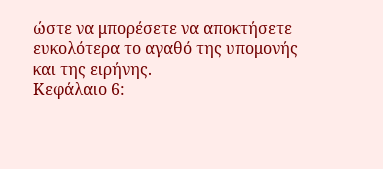ώστε να μπορέσετε να αποκτήσετε ευκολότερα το αγαθό της υπομονής και της ειρήνης.
Κεφάλαιο 6: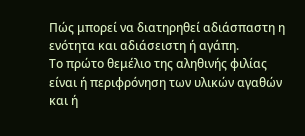Πώς μπορεί να διατηρηθεί αδιάσπαστη η ενότητα και αδιάσειστη ή αγάπη.
Το πρώτο θεμέλιο της αληθινής φιλίας είναι ή περιφρόνηση των υλικών αγαθών και ή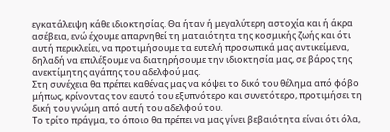εγκατάλειψη κάθε ιδιοκτησίας. Θα ήταν ή μεγαλύτερη αστοχία και ή άκρα ασέβεια, ενώ έχουμε απαρνηθεί τη ματαιότητα της κοσμικής ζωής και ότι αυτή περικλείει, να προτιμήσουμε τα ευτελή προσωπικά μας αντικείμενα, δηλαδή να επιλέξουμε να διατηρήσουμε την ιδιοκτησία μας, σε βάρος της ανεκτίμητης αγάπης του αδελφού μας.
Στη συνέχεια θα πρέπει καθένας μας να κόψει το δικό του θέλημα από φόβο μήπως, κρίνοντας τον εαυτό του εξυπνότερο και συνετότερο, προτιμήσει τη δική του γνώμη από αυτή του αδελφού του.
Το τρίτο πράγμα, το όποιο θα πρέπει να μας γίνει βεβαιότητα είναι ότι όλα,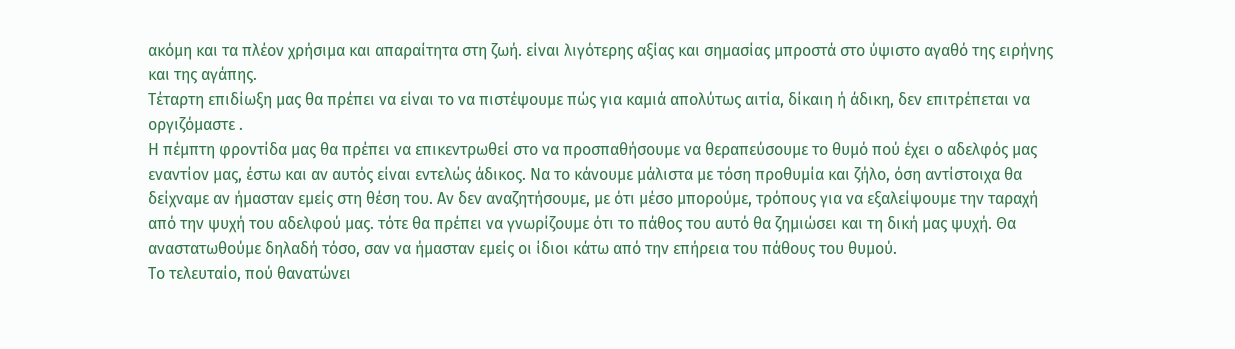ακόμη και τα πλέον χρήσιμα και απαραίτητα στη ζωή. είναι λιγότερης αξίας και σημασίας μπροστά στο ύψιστο αγαθό της ειρήνης και της αγάπης.
Τέταρτη επιδίωξη μας θα πρέπει να είναι το να πιστέψουμε πώς για καμιά απολύτως αιτία, δίκαιη ή άδικη, δεν επιτρέπεται να οργιζόμαστε .
Η πέμπτη φροντίδα μας θα πρέπει να επικεντρωθεί στο να προσπαθήσουμε να θεραπεύσουμε το θυμό πού έχει ο αδελφός μας εναντίον μας, έστω και αν αυτός είναι εντελώς άδικος. Να το κάνουμε μάλιστα με τόση προθυμία και ζήλο, όση αντίστοιχα θα δείχναμε αν ήμασταν εμείς στη θέση του. Αν δεν αναζητήσουμε, με ότι μέσο μπορούμε, τρόπους για να εξαλείψουμε την ταραχή από την ψυχή του αδελφού μας. τότε θα πρέπει να γνωρίζουμε ότι το πάθος του αυτό θα ζημιώσει και τη δική μας ψυχή. Θα αναστατωθούμε δηλαδή τόσο, σαν να ήμασταν εμείς οι ίδιοι κάτω από την επήρεια του πάθους του θυμού.
Το τελευταίο, πού θανατώνει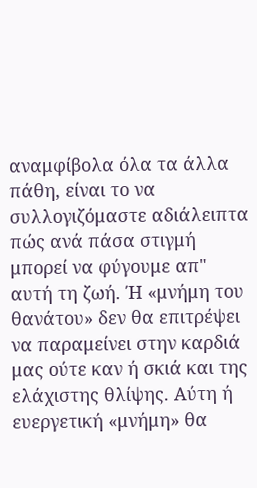αναμφίβολα όλα τα άλλα πάθη, είναι το να συλλογιζόμαστε αδιάλειπτα πώς ανά πάσα στιγμή μπορεί να φύγουμε απ" αυτή τη ζωή. Ή «μνήμη του θανάτου» δεν θα επιτρέψει να παραμείνει στην καρδιά μας ούτε καν ή σκιά και της ελάχιστης θλίψης. Αύτη ή ευεργετική «μνήμη» θα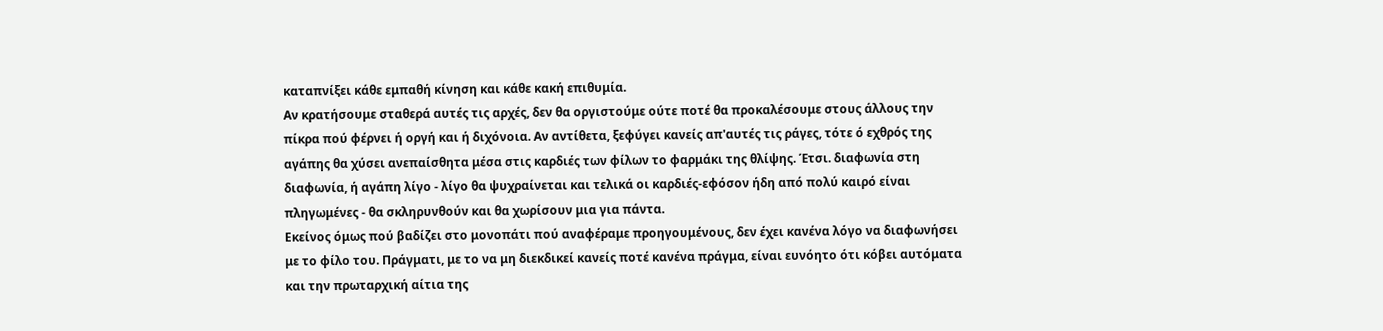καταπνίξει κάθε εμπαθή κίνηση και κάθε κακή επιθυμία.
Αν κρατήσουμε σταθερά αυτές τις αρχές, δεν θα οργιστούμε ούτε ποτέ θα προκαλέσουμε στους άλλους την πίκρα πού φέρνει ή οργή και ή διχόνοια. Αν αντίθετα, ξεφύγει κανείς απ'αυτές τις ράγες, τότε ό εχθρός της αγάπης θα χύσει ανεπαίσθητα μέσα στις καρδιές των φίλων το φαρμάκι της θλίψης. Έτσι. διαφωνία στη διαφωνία, ή αγάπη λίγο - λίγο θα ψυχραίνεται και τελικά οι καρδιές-εφόσον ήδη από πολύ καιρό είναι πληγωμένες - θα σκληρυνθούν και θα χωρίσουν μια για πάντα.
Εκείνος όμως πού βαδίζει στο μονοπάτι πού αναφέραμε προηγουμένους, δεν έχει κανένα λόγο να διαφωνήσει με το φίλο του. Πράγματι, με το να μη διεκδικεί κανείς ποτέ κανένα πράγμα, είναι ευνόητο ότι κόβει αυτόματα και την πρωταρχική αίτια της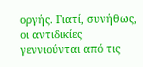οργής. Γιατί, συνήθως, οι αντιδικίες γεννιούνται από τις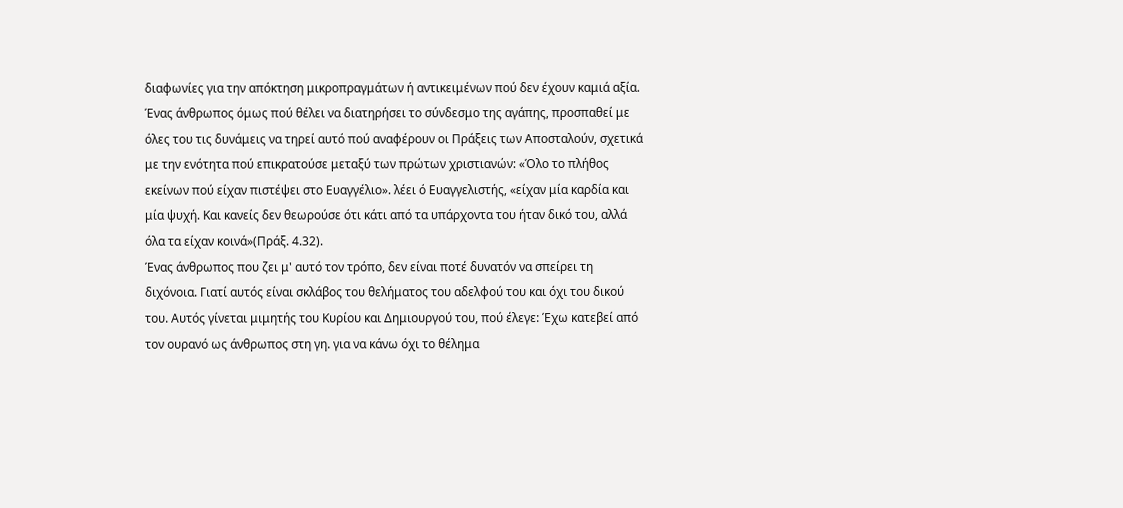διαφωνίες για την απόκτηση μικροπραγμάτων ή αντικειμένων πού δεν έχουν καμιά αξία. Ένας άνθρωπος όμως πού θέλει να διατηρήσει το σύνδεσμο της αγάπης, προσπαθεί με όλες του τις δυνάμεις να τηρεί αυτό πού αναφέρουν οι Πράξεις των Αποσταλούν, σχετικά με την ενότητα πού επικρατούσε μεταξύ των πρώτων χριστιανών: «Όλο το πλήθος εκείνων πού είχαν πιστέψει στο Ευαγγέλιο». λέει ό Ευαγγελιστής, «είχαν μία καρδία και μία ψυχή. Και κανείς δεν θεωρούσε ότι κάτι από τα υπάρχοντα του ήταν δικό του, αλλά όλα τα είχαν κοινά»(Πράξ. 4.32).
Ένας άνθρωπος που ζει μ' αυτό τον τρόπο, δεν είναι ποτέ δυνατόν να σπείρει τη διχόνοια. Γιατί αυτός είναι σκλάβος του θελήματος του αδελφού του και όχι του δικού του. Αυτός γίνεται μιμητής του Κυρίου και Δημιουργού του, πού έλεγε: Έχω κατεβεί από τον ουρανό ως άνθρωπος στη γη. για να κάνω όχι το θέλημα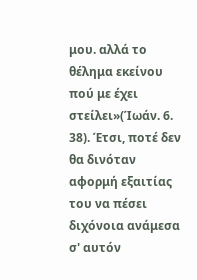μου. αλλά το θέλημα εκείνου πού με έχει στείλει»(Ίωάν. 6. 38). Έτσι, ποτέ δεν θα δινόταν αφορμή εξαιτίας του να πέσει διχόνοια ανάμεσα σ' αυτόν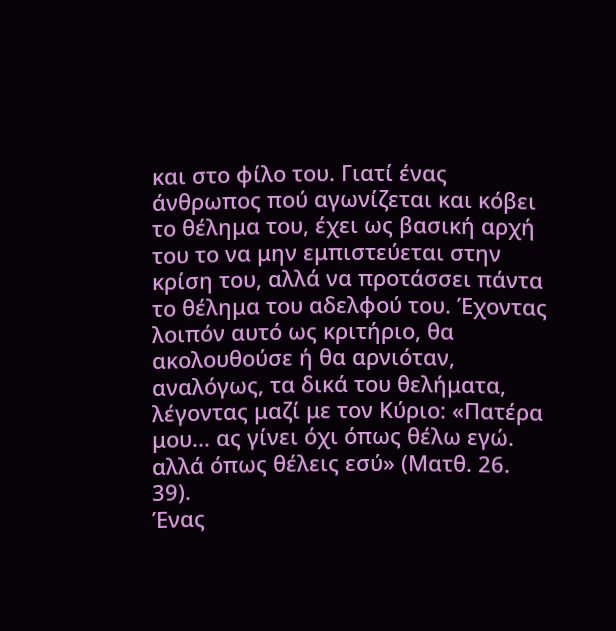και στο φίλο του. Γιατί ένας άνθρωπος πού αγωνίζεται και κόβει το θέλημα του, έχει ως βασική αρχή του το να μην εμπιστεύεται στην κρίση του, αλλά να προτάσσει πάντα το θέλημα του αδελφού του. Έχοντας λοιπόν αυτό ως κριτήριο, θα ακολουθούσε ή θα αρνιόταν, αναλόγως, τα δικά του θελήματα, λέγοντας μαζί με τον Κύριο: «Πατέρα μου... ας γίνει όχι όπως θέλω εγώ. αλλά όπως θέλεις εσύ» (Ματθ. 26. 39).
Ένας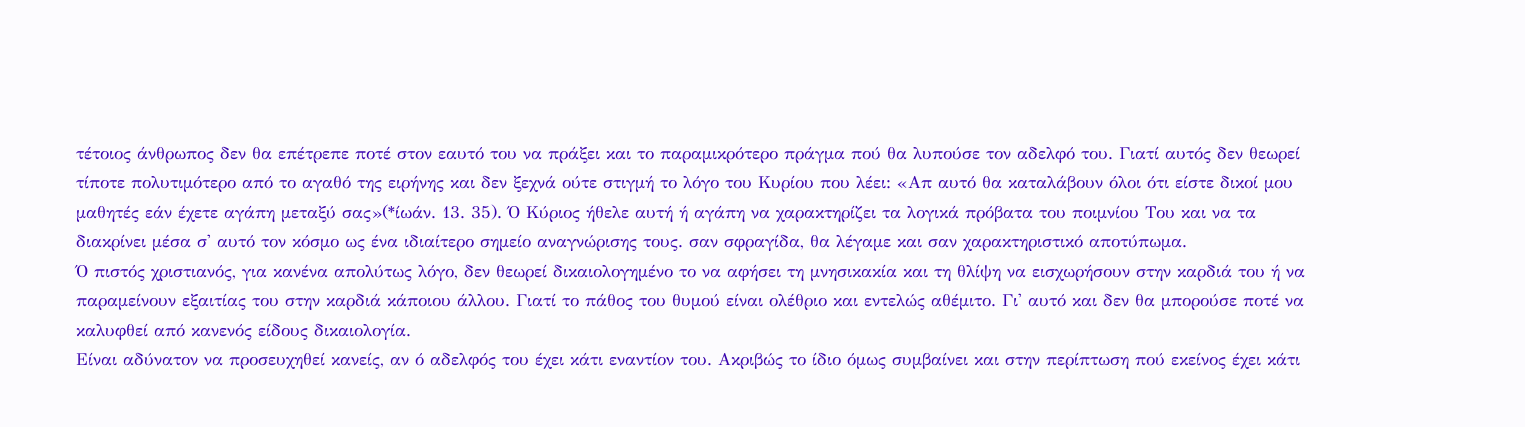τέτοιος άνθρωπος δεν θα επέτρεπε ποτέ στον εαυτό του να πράξει και το παραμικρότερο πράγμα πού θα λυπούσε τον αδελφό του. Γιατί αυτός δεν θεωρεί τίποτε πολυτιμότερο από το αγαθό της ειρήνης και δεν ξεχνά ούτε στιγμή το λόγο του Κυρίου που λέει: «Απ αυτό θα καταλάβουν όλοι ότι είστε δικοί μου μαθητές εάν έχετε αγάπη μεταξύ σας»(*ίωάν. 13. 35). Ό Κύριος ήθελε αυτή ή αγάπη να χαρακτηρίζει τα λογικά πρόβατα του ποιμνίου Του και να τα διακρίνει μέσα σ' αυτό τον κόσμο ως ένα ιδιαίτερο σημείο αναγνώρισης τους. σαν σφραγίδα, θα λέγαμε και σαν χαρακτηριστικό αποτύπωμα.
Ό πιστός χριστιανός, για κανένα απολύτως λόγο, δεν θεωρεί δικαιολογημένο το να αφήσει τη μνησικακία και τη θλίψη να εισχωρήσουν στην καρδιά του ή να παραμείνουν εξαιτίας του στην καρδιά κάποιου άλλου. Γιατί το πάθος του θυμού είναι ολέθριο και εντελώς αθέμιτο. Γι' αυτό και δεν θα μπορούσε ποτέ να καλυφθεί από κανενός είδους δικαιολογία.
Είναι αδύνατον να προσευχηθεί κανείς, αν ό αδελφός του έχει κάτι εναντίον του. Ακριβώς το ίδιο όμως συμβαίνει και στην περίπτωση πού εκείνος έχει κάτι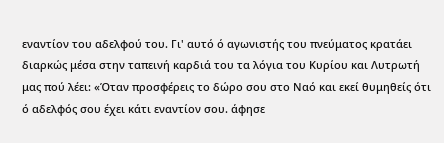εναντίον του αδελφού του. Γι' αυτό ό αγωνιστής του πνεύματος κρατάει διαρκώς μέσα στην ταπεινή καρδιά του τα λόγια του Κυρίου και Λυτρωτή μας πού λέει: «Όταν προσφέρεις το δώρο σου στο Ναό και εκεί θυμηθείς ότι ό αδελφός σου έχει κάτι εναντίον σου. άφησε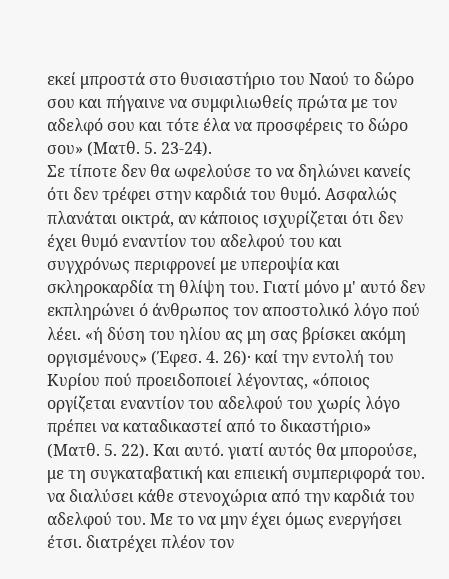εκεί μπροστά στο θυσιαστήριο του Ναού το δώρο σου και πήγαινε να συμφιλιωθείς πρώτα με τον αδελφό σου και τότε έλα να προσφέρεις το δώρο σου» (Ματθ. 5. 23-24).
Σε τίποτε δεν θα ωφελούσε το να δηλώνει κανείς ότι δεν τρέφει στην καρδιά του θυμό. Ασφαλώς πλανάται οικτρά, αν κάποιος ισχυρίζεται ότι δεν έχει θυμό εναντίον του αδελφού του και συγχρόνως περιφρονεί με υπεροψία και σκληροκαρδία τη θλίψη του. Γιατί μόνο μ' αυτό δεν εκπληρώνει ό άνθρωπος τον αποστολικό λόγο πού λέει. «ή δύση του ηλίου ας μη σας βρίσκει ακόμη οργισμένους» (Έφεσ. 4. 26)· καί την εντολή του Κυρίου πού προειδοποιεί λέγοντας, «όποιος οργίζεται εναντίον του αδελφού του χωρίς λόγο πρέπει να καταδικαστεί από το δικαστήριο» (Ματθ. 5. 22). Και αυτό. γιατί αυτός θα μπορούσε, με τη συγκαταβατική και επιεική συμπεριφορά του. να διαλύσει κάθε στενοχώρια από την καρδιά του αδελφού του. Με το να μην έχει όμως ενεργήσει έτσι. διατρέχει πλέον τον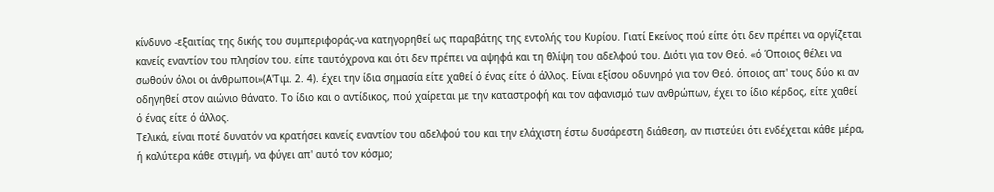κίνδυνο -εξαιτίας της δικής του συμπεριφοράς-να κατηγορηθεί ως παραβάτης της εντολής του Κυρίου. Γιατί Εκείνος πού είπε ότι δεν πρέπει να οργίζεται κανείς εναντίον του πλησίον του. είπε ταυτόχρονα και ότι δεν πρέπει να αψηφά και τη θλίψη του αδελφού του. Διότι για τον Θεό. «ό Όποιος θέλει να σωθούν όλοι οι άνθρωποι»(Α'Τιμ. 2. 4). έχει την ίδια σημασία είτε χαθεί ό ένας είτε ό άλλος. Είναι εξίσου οδυνηρό για τον Θεό. όποιος απ' τους δύο κι αν οδηγηθεί στον αιώνιο θάνατο. Το ίδιο και ο αντίδικος, πού χαίρεται με την καταστροφή και τον αφανισμό των ανθρώπων, έχει το ίδιο κέρδος, είτε χαθεί ό ένας είτε ό άλλος.
Τελικά, είναι ποτέ δυνατόν να κρατήσει κανείς εναντίον του αδελφού του και την ελάχιστη έστω δυσάρεστη διάθεση, αν πιστεύει ότι ενδέχεται κάθε μέρα, ή καλύτερα κάθε στιγμή, να φύγει απ' αυτό τον κόσμο;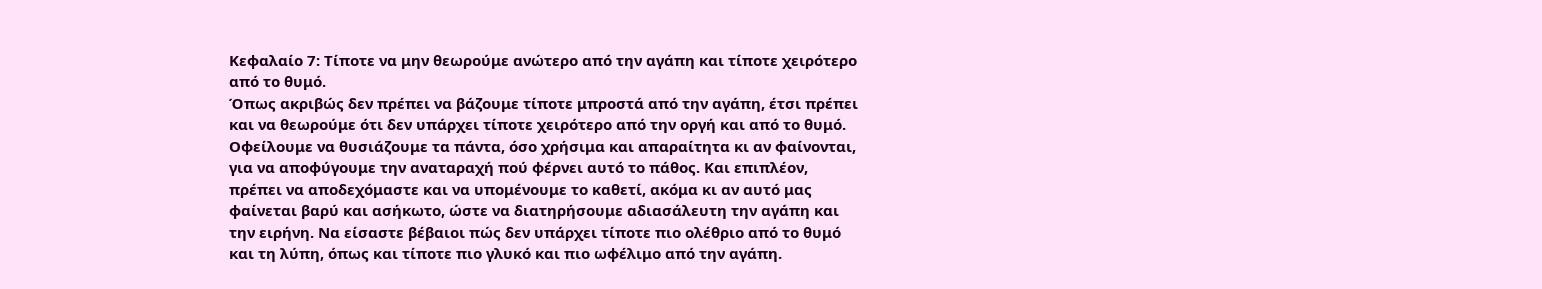Κεφαλαίο 7: Τίποτε να μην θεωρούμε ανώτερο από την αγάπη και τίποτε χειρότερο από το θυμό.
Όπως ακριβώς δεν πρέπει να βάζουμε τίποτε μπροστά από την αγάπη, έτσι πρέπει και να θεωρούμε ότι δεν υπάρχει τίποτε χειρότερο από την οργή και από το θυμό. Οφείλουμε να θυσιάζουμε τα πάντα, όσο χρήσιμα και απαραίτητα κι αν φαίνονται, για να αποφύγουμε την αναταραχή πού φέρνει αυτό το πάθος. Και επιπλέον, πρέπει να αποδεχόμαστε και να υπομένουμε το καθετί, ακόμα κι αν αυτό μας φαίνεται βαρύ και ασήκωτο, ώστε να διατηρήσουμε αδιασάλευτη την αγάπη και την ειρήνη. Να είσαστε βέβαιοι πώς δεν υπάρχει τίποτε πιο ολέθριο από το θυμό και τη λύπη, όπως και τίποτε πιο γλυκό και πιο ωφέλιμο από την αγάπη.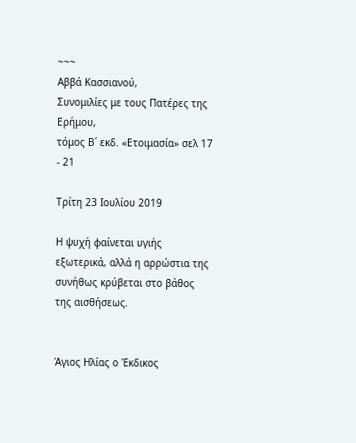~~~
Αββά Κασσιανού,
Συνομιλίες με τους Πατέρες της Ερήμου,
τόμος Β΄ εκδ. «Ετοιμασία» σελ 17 - 21

Τρίτη 23 Ιουλίου 2019

Η ψυχή φαίνεται υγιής εξωτερικά, αλλά η αρρώστια της συνήθως κρύβεται στο βάθος της αισθήσεως.


Άγιος Ηλίας ο Έκδικος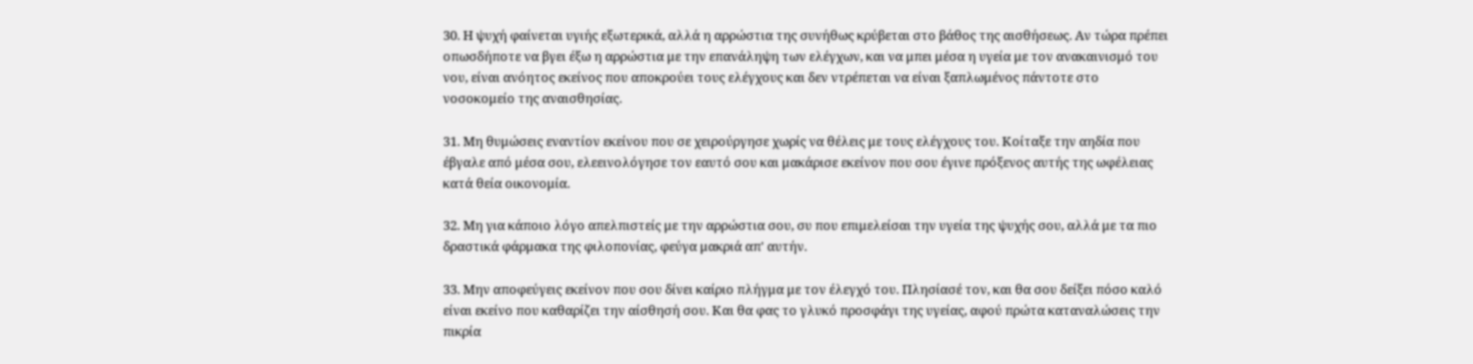30. Η ψυχή φαίνεται υγιής εξωτερικά, αλλά η αρρώστια της συνήθως κρύβεται στο βάθος της αισθήσεως. Αν τώρα πρέπει οπωσδήποτε να βγει έξω η αρρώστια με την επανάληψη των ελέγχων, και να μπει μέσα η υγεία με τον ανακαινισμό του νου, είναι ανόητος εκείνος που αποκρούει τους ελέγχους και δεν ντρέπεται να είναι ξαπλωμένος πάντοτε στο νοσοκομείο της αναισθησίας.

31. Μη θυμώσεις εναντίον εκείνου που σε χειρούργησε χωρίς να θέλεις με τους ελέγχους του. Κοίταξε την αηδία που έβγαλε από μέσα σου, ελεεινολόγησε τον εαυτό σου και μακάρισε εκείνον που σου έγινε πρόξενος αυτής της ωφέλειας κατά θεία οικονομία.

32. Μη για κάποιο λόγο απελπιστείς με την αρρώστια σου, συ που επιμελείσαι την υγεία της ψυχής σου, αλλά με τα πιο δραστικά φάρμακα της φιλοπονίας, φεύγα μακριά απ' αυτήν.

33. Μην αποφεύγεις εκείνον που σου δίνει καίριο πλήγμα με τον έλεγχό του. Πλησίασέ τον, και θα σου δείξει πόσο καλό είναι εκείνο που καθαρίζει την αίσθησή σου. Και θα φας το γλυκό προσφάγι της υγείας, αφού πρώτα καταναλώσεις την πικρία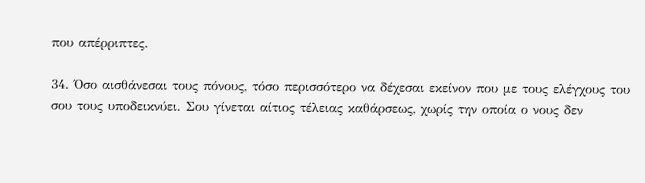που απέρριπτες.

34. Όσο αισθάνεσαι τους πόνους, τόσο περισσότερο να δέχεσαι εκείνον που με τους ελέγχους του σου τους υποδεικνύει. Σου γίνεται αίτιος τέλειας καθάρσεως, χωρίς την οποία ο νους δεν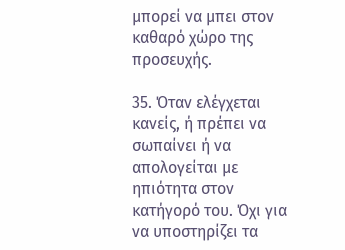μπορεί να μπει στον καθαρό χώρο της προσευχής.

35. Όταν ελέγχεται κανείς, ή πρέπει να σωπαίνει ή να απολογείται με ηπιότητα στον κατήγορό του. Όχι για να υποστηρίζει τα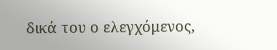δικά του ο ελεγχόμενος,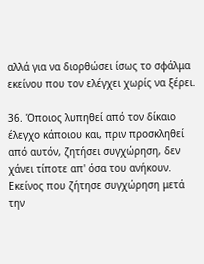αλλά για να διορθώσει ίσως το σφάλμα εκείνου που τον ελέγχει χωρίς να ξέρει.

36. Όποιος λυπηθεί από τον δίκαιο έλεγχο κάποιου και, πριν προσκληθεί από αυτόν, ζητήσει συγχώρηση, δεν χάνει τίποτε απ' όσα του ανήκουν. Εκείνος που ζήτησε συγχώρηση μετά την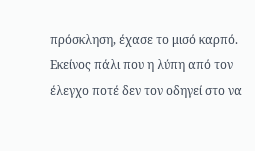πρόσκληση, έχασε το μισό καρπό. Εκείνος πάλι που η λύπη από τον έλεγχο ποτέ δεν τον οδηγεί στο να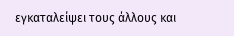εγκαταλείψει τους άλλους και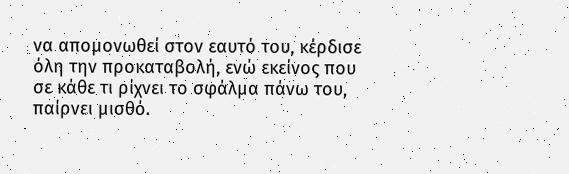να απομονωθεί στον εαυτό του, κέρδισε όλη την προκαταβολή, ενώ εκείνος που σε κάθε τι ρίχνει το σφάλμα πάνω του, παίρνει μισθό.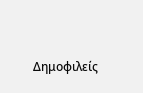Δημοφιλείς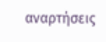αναρτήσεις